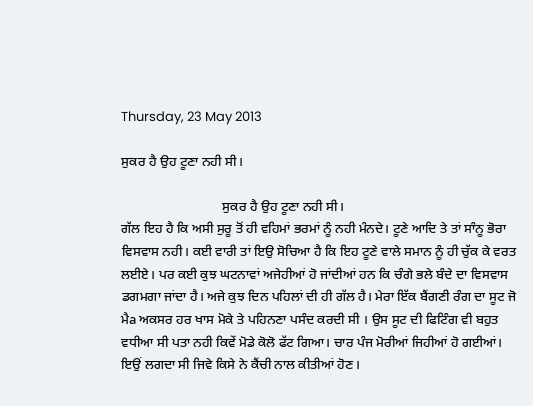Thursday, 23 May 2013

ਸੁਕਰ ਹੈ ਉਹ ਟੂਣਾ ਨਹੀ ਸੀ।

                              ਸੁਕਰ ਹੈ ਉਹ ਟੂਣਾ ਨਹੀ ਸੀ।
ਗੱਲ ਇਹ ਹੈ ਕਿ ਅਸੀ ਸੁਰੂ ਤੋਂ ਹੀ ਵਹਿਮਾਂ ਭਰਮਾਂ ਨੂੰ ਨਹੀ ਮੰਨਦੇ। ਟੂਣੇ ਆਦਿ ਤੇ ਤਾਂ ਸਾੰਨੂ ਭੋਰਾ ਵਿਸਵਾਸ ਨਹੀ। ਕਈ ਵਾਰੀ ਤਾਂ ਇਉ ਸੋਚਿਆ ਹੈ ਕਿ ਇਹ ਟੂਣੇ ਵਾਲੇ ਸਮਾਨ ਨੂੰ ਹੀ ਚੁੱਕ ਕੇ ਵਰਤ ਲਈਏ। ਪਰ ਕਈ ਕੁਝ ਘਟਨਾਵਾਂ ਅਜੇਹੀਆਂ ਹੋ ਜਾਂਦੀਆਂ ਹਨ ਕਿ ਚੰਗੇ ਭਲੇ ਬੰਦੇ ਦਾ ਵਿਸਵਾਸ ਡਗਮਗਾ ਜਾਂਦਾ ਹੈ। ਅਜੇ ਕੁਝ ਦਿਨ ਪਹਿਲਾਂ ਦੀ ਹੀ ਗੱਲ ਹੈ। ਮੇਰਾ ਇੱਕ ਬੈਂਗਣੀ ਰੰਗ ਦਾ ਸੂਟ ਜੋ ਮੈa ਅਕਸਰ ਹਰ ਖਾਸ ਮੋਕੇ ਤੇ ਪਹਿਨਣਾ ਪਸੰਦ ਕਰਦੀ ਸੀ । ਉਸ ਸੂਟ ਦੀ ਫਿਟਿੰਗ ਵੀ ਬਹੁਤ ਵਧੀਆ ਸੀ ਪਤਾ ਨਹੀ ਕਿਵੇਂ ਮੋਡੇ ਕੋਲੋ ਫੱਟ ਗਿਆ। ਚਾਰ ਪੰਜ ਮੋਰੀਆਂ ਜਿਹੀਆਂ ਹੋ ਗਈਆਂ। ਇਉਂ ਲਗਦਾ ਸੀ ਜਿਵੇ ਕਿਸੇ ਨੇ ਕੈਂਚੀ ਨਾਲ ਕੀਤੀਆਂ ਹੋਣ।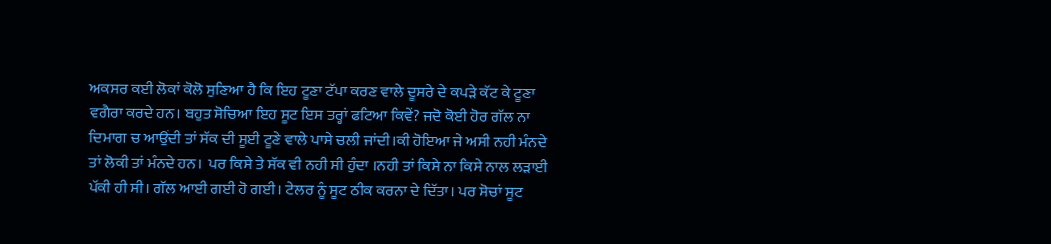ਅਕਸਰ ਕਈ ਲੋਕਾਂ ਕੋਲੋ ਸੁਣਿਆ ਹੈ ਕਿ ਇਹ ਟੂਣਾ ਟੱਪਾ ਕਰਣ ਵਾਲੇ ਦੂਸਰੇ ਦੇ ਕਪੜੇ ਕੱਟ ਕੇ ਟੂਣਾ ਵਗੈਰਾ ਕਰਦੇ ਹਨ। ਬਹੁਤ ਸੋਚਿਆ ਇਹ ਸੂਟ ਇਸ ਤਰ੍ਹਾਂ ਫਟਿਆ ਕਿਵੇਂ? ਜਦੋ ਕੋਈ ਹੋਰ ਗੱਲ ਨਾ ਦਿਮਾਗ ਚ ਆਉਂਦੀ ਤਾਂ ਸੱਕ ਦੀ ਸੂਈ ਟੂਣੇ ਵਾਲੇ ਪਾਸੇ ਚਲੀ ਜਾਂਦੀ।ਕੀ ਹੋਇਆ ਜੇ ਅਸੀ ਨਹੀ ਮੰਨਦੇ ਤਾਂ ਲੋਕੀ ਤਾਂ ਮੰਨਦੇ ਹਨ।  ਪਰ ਕਿਸੇ ਤੇ ਸੱਕ ਵੀ ਨਹੀ ਸੀ ਹੁੰਦਾ ।ਨਹੀ ਤਾਂ ਕਿਸੇ ਨਾ ਕਿਸੇ ਨਾਲ ਲੜਾਈ ਪੱਕੀ ਹੀ ਸੀ। ਗੱਲ ਆਈ ਗਈ ਹੋ ਗਈ। ਟੇਲਰ ਨੂੰ ਸੂਟ ਠੀਕ ਕਰਨਾ ਦੇ ਦਿੱਤਾ। ਪਰ ਸੋਚਾਂ ਸੂਟ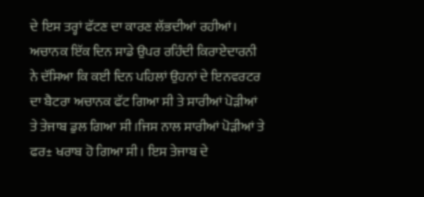ਦੇ ਇਸ ਤਰ੍ਹਾਂ ਫੱਟਣ ਦਾ ਕਾਰਣ ਲੱਭਦੀਆਂ ਰਹੀਆਂ। ਅਚਾਨਕ ਇੱਕ ਦਿਨ ਸਾਡੇ ਉਪਰ ਰਹਿੰਦੀ ਕਿਰਾਏਦਾਰਨੀ ਨੇ ਦੱਸਿਆ ਕਿ ਕਈ ਦਿਨ ਪਹਿਲਾਂ ਉਹਨਾਂ ਦੇ ਇਨਵਰਟਰ ਦਾ ਬੈਟਰਾ ਅਚਾਨਕ ਫੱਟ ਗਿਆ ਸੀ ਤੇ ਸਾਰੀਆਂ ਪੋੜੀਆਂ ਤੇ ਤੇਜਾਬ ਡੁਲ ਗਿਆ ਸੀ ।ਜਿਸ ਨਾਲ ਸਾਰੀਆਂ ਪੋੜੀਆਂ ਤੇ ਫਰ± ਖਰਾਬ ਹੋ ਗਿਆ ਸੀ । ਇਸ ਤੇਜਾਬ ਦੇ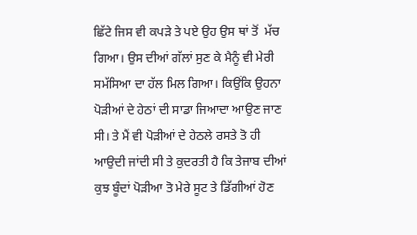ਛਿੱਟੇ ਜਿਸ ਵੀ ਕਪੜੇ ਤੇ ਪਏ ਉਹ ਉਸ ਥਾਂ ਤੋਂ  ਮੱਚ ਗਿਆ। ਉਸ ਦੀਆਂ ਗੱਲਾਂ ਸੁਣ ਕੇ ਮੈਨੂੰ ਵੀ ਮੇਰੀ ਸਮੱਸਿਆ ਦਾ ਹੱਲ ਮਿਲ ਗਿਆ। ਕਿਉਂਕਿ ਉਹਨਾ ਪੋੜੀਆਂ ਦੇ ਹੇਠਾਂ ਦੀ ਸਾਡਾ ਜਿਆਦਾ ਆਉਣ ਜਾਣ ਸੀ। ਤੇ ਮੈਂ ਵੀ ਪੋੜੀਆਂ ਦੇ ਹੇਠਲੇ ਰਸਤੇ ਤੋ ਹੀ ਆਉਦੀ ਜਾਂਦੀ ਸੀ ਤੇ ਕੁਦਰਤੀ ਹੈ ਕਿ ਤੇਜਾਬ ਦੀਆਂ ਕੁਝ ਬੂੰਦਾਂ ਪੋੜੀਆ ਤੋ ਮੇਰੇ ਸੂਟ ਤੇ ਡਿੱਗੀਆਂ ਹੋਣ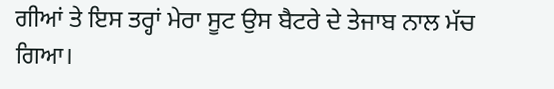ਗੀਆਂ ਤੇ ਇਸ ਤਰ੍ਹਾਂ ਮੇਰਾ ਸੂਟ ਉਸ ਬੈਟਰੇ ਦੇ ਤੇਜਾਬ ਨਾਲ ਮੱਚ ਗਿਆ।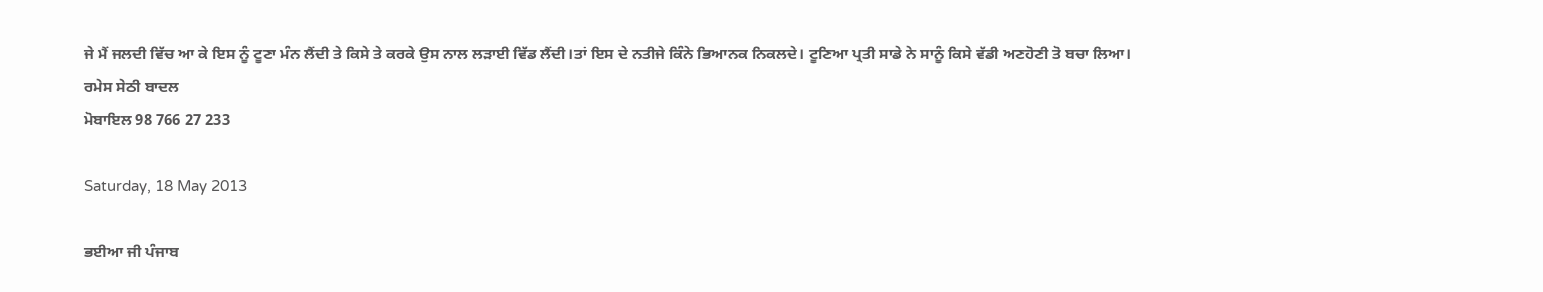ਜੇ ਮੈਂ ਜਲਦੀ ਵਿੱਚ ਆ ਕੇ ਇਸ ਨੂੰ ਟੂਣਾ ਮੰਨ ਲੈਂਦੀ ਤੇ ਕਿਸੇ ਤੇ ਕਰਕੇ ਉਸ ਨਾਲ ਲੜਾਈ ਵਿੱਡ ਲੈਂਦੀ।ਤਾਂ ਇਸ ਦੇ ਨਤੀਜੇ ਕਿੰਨੇ ਭਿਆਨਕ ਨਿਕਲਦੇ। ਟੂਣਿਆ ਪ੍ਰਤੀ ਸਾਡੇ ਨੇ ਸਾਨੂੰ ਕਿਸੇ ਵੱਡੀ ਅਣਹੋਣੀ ਤੋ ਬਚਾ ਲਿਆ।
ਰਮੇਸ ਸੇਠੀ ਬਾਦਲ
ਮੋਬਾਇਲ 98 766 27 233

Saturday, 18 May 2013

ਭਈਆ ਜੀ ਪੰਜਾਬ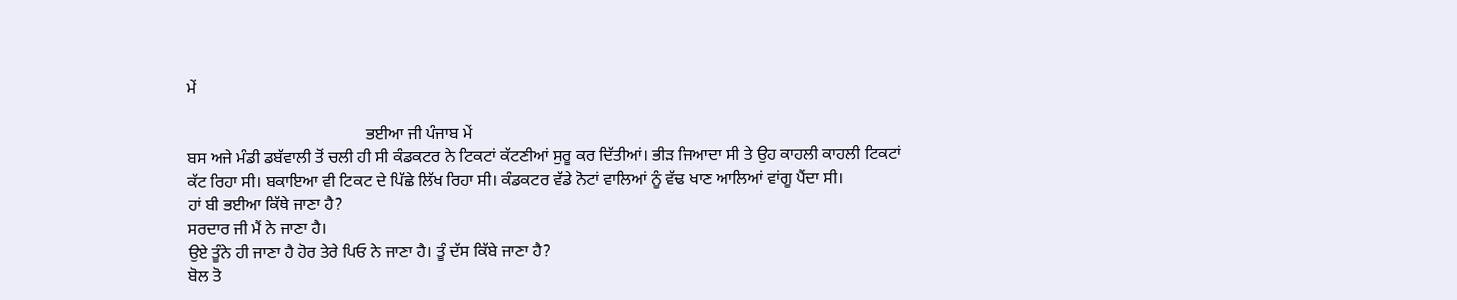ਮੇਂ

                                           ਭਈਆ ਜੀ ਪੰਜਾਬ ਮੇਂ
ਬਸ ਅਜੇ ਮੰਡੀ ਡਬੱਵਾਲੀ ਤੋਂ ਚਲੀ ਹੀ ਸੀ ਕੰਡਕਟਰ ਨੇ ਟਿਕਟਾਂ ਕੱਟਣੀਆਂ ਸੁਰੂ ਕਰ ਦਿੱਤੀਆਂ। ਭੀੜ ਜਿਆਦਾ ਸੀ ਤੇ ਉਹ ਕਾਹਲੀ ਕਾਹਲੀ ਟਿਕਟਾਂ ਕੱਟ ਰਿਹਾ ਸੀ। ਬਕਾਇਆ ਵੀ ਟਿਕਟ ਦੇ ਪਿੱਛੇ ਲਿੱਖ ਰਿਹਾ ਸੀ। ਕੰਡਕਟਰ ਵੱਡੇ ਨੋਟਾਂ ਵਾਲਿਆਂ ਨੂੰ ਵੱਢ ਖਾਣ ਆਲਿਆਂ ਵਾਂਗੂ ਪੈਂਦਾ ਸੀ।
ਹਾਂ ਬੀ ਭਈਆ ਕਿੱਥੇ ਜਾਣਾ ਹੈ?
ਸਰਦਾਰ ਜੀ ਮੈਂ ਨੇ ਜਾਣਾ ਹੈ।
ਉਏ ਤੂੰਨੇ ਹੀ ਜਾਣਾ ਹੈ ਹੋਰ ਤੇਰੇ ਪਿਓ ਨੇ ਜਾਣਾ ਹੈ। ਤੂੰ ਦੱਸ ਕਿੱਬੇ ਜਾਣਾ ਹੈ?
ਬੋਲ ਤੋ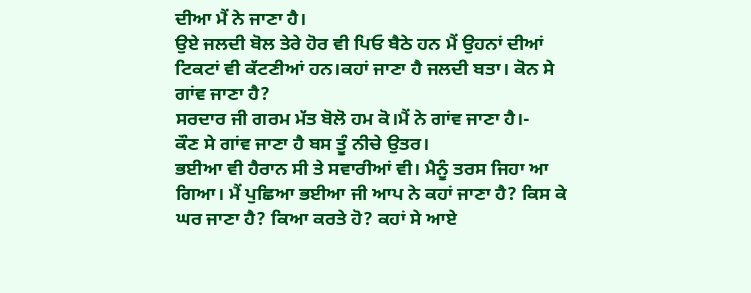ਦੀਆ ਮੈਂ ਨੇ ਜਾਣਾ ਹੈ।
ਉਏ ਜਲਦੀ ਬੋਲ ਤੇਰੇ ਹੋਰ ਵੀ ਪਿਓ ਬੈਠੇ ਹਨ ਮੈਂ ਉਹਨਾਂ ਦੀਆਂ ਟਿਕਟਾਂ ਵੀ ਕੱਟਣੀਆਂ ਹਨ।ਕਹਾਂ ਜਾਣਾ ਹੈ ਜਲਦੀ ਬਤਾ। ਕੋਨ ਸੇ ਗਾਂਵ ਜਾਣਾ ਹੈ?
ਸਰਦਾਰ ਜੀ ਗਰਮ ਮੱਤ ਬੋਲੋ ਹਮ ਕੋ।ਮੈਂ ਨੇ ਗਾਂਵ ਜਾਣਾ ਹੈ।-
ਕੌਣ ਸੇ ਗਾਂਵ ਜਾਣਾ ਹੈ ਬਸ ਤੂੰ ਨੀਚੇ ਉਤਰ।
ਭਈਆ ਵੀ ਹੈਰਾਨ ਸੀ ਤੇ ਸਵਾਰੀਆਂ ਵੀ। ਮੈਨੂੰ ਤਰਸ ਜਿਹਾ ਆ ਗਿਆ। ਮੈਂ ਪੁਛਿਆ ਭਈਆ ਜੀ ਆਪ ਨੇ ਕਹਾਂ ਜਾਣਾ ਹੈ? ਕਿਸ ਕੇ ਘਰ ਜਾਣਾ ਹੈ? ਕਿਆ ਕਰਤੇ ਹੋ? ਕਹਾਂ ਸੇ ਆਏ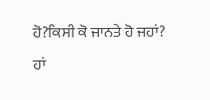ਹੋ?ਕਿਸੀ ਕੋ ਜਾਨਤੇ ਹੋ ਜਹਾਂ?
ਹਾਂ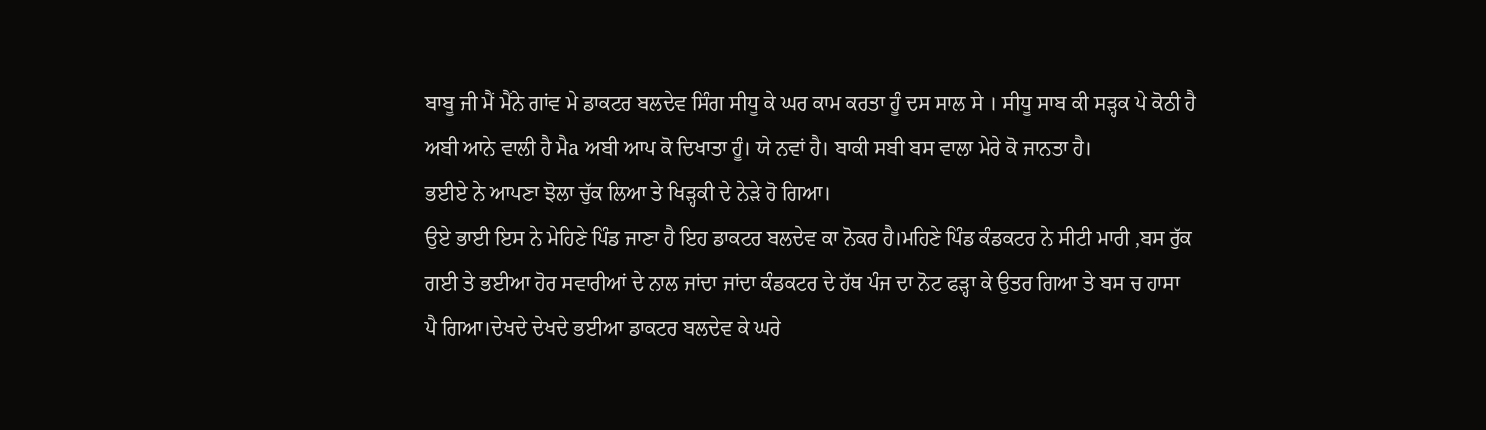ਬਾਬੂ ਜੀ ਮੈਂ ਮੈਂਨੇ ਗਾਂਵ ਮੇ ਡਾਕਟਰ ਬਲਦੇਵ ਸਿੰਗ ਸੀਧੂ ਕੇ ਘਰ ਕਾਮ ਕਰਤਾ ਹੂੰ ਦਸ ਸਾਲ ਸੇ । ਸੀਧੂ ਸਾਬ ਕੀ ਸੜ੍ਹਕ ਪੇ ਕੋਠੀ ਹੈ ਅਬੀ ਆਨੇ ਵਾਲੀ ਹੈ ਮੈa ਅਬੀ ਆਪ ਕੋ ਦਿਖਾਤਾ ਹੂੰ। ਯੇ ਨਵਾਂ ਹੈ। ਬਾਕੀ ਸਬੀ ਬਸ ਵਾਲਾ ਮੇਰੇ ਕੋ ਜਾਨਤਾ ਹੈ।
ਭਈਏ ਨੇ ਆਪਣਾ ਝੋਲਾ ਚੁੱਕ ਲਿਆ ਤੇ ਖਿੜ੍ਹਕੀ ਦੇ ਨੇੜੇ ਹੋ ਗਿਆ।
ਉਏ ਭਾਈ ਇਸ ਨੇ ਮੇਹਿਣੇ ਪਿੰਡ ਜਾਣਾ ਹੈ ਇਹ ਡਾਕਟਰ ਬਲਦੇਵ ਕਾ ਨੋਕਰ ਹੈ।ਮਹਿਣੇ ਪਿੰਡ ਕੰਡਕਟਰ ਨੇ ਸੀਟੀ ਮਾਰੀ ,ਬਸ ਰੁੱਕ ਗਈ ਤੇ ਭਈਆ ਹੋਰ ਸਵਾਰੀਆਂ ਦੇ ਨਾਲ ਜਾਂਦਾ ਜਾਂਦਾ ਕੰਡਕਟਰ ਦੇ ਹੱਥ ਪੰਜ ਦਾ ਨੋਟ ਫੜ੍ਹਾ ਕੇ ਉਤਰ ਗਿਆ ਤੇ ਬਸ ਚ ਹਾਸਾ ਪੈ ਗਿਆ।ਦੇਖਦੇ ਦੇਖਦੇ ਭਈਆ ਡਾਕਟਰ ਬਲਦੇਵ ਕੇ ਘਰੇ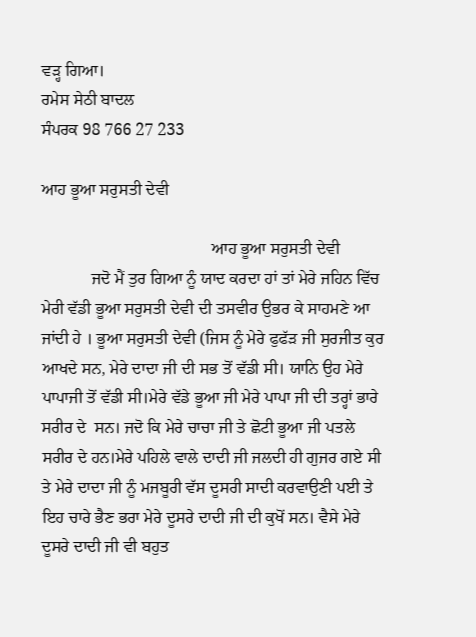ਵੜ੍ਹ ਗਿਆ।
ਰਮੇਸ ਸੇਠੀ ਬਾਦਲ
ਸੰਪਰਕ 98 766 27 233

ਆਹ ਭੂਆ ਸਰੁਸਤੀ ਦੇਵੀ

                                         ਆਹ ਭੂਆ ਸਰੁਸਤੀ ਦੇਵੀ
            ਜਦੋ ਮੈਂ ਤੁਰ ਗਿਆ ਨੂੰ ਯਾਦ ਕਰਦਾ ਹਾਂ ਤਾਂ ਮੇਰੇ ਜਹਿਨ ਵਿੱਚ ਮੇਰੀ ਵੱਡੀ ਭੂਆ ਸਰੁਸਤੀ ਦੇਵੀ ਦੀ ਤਸਵੀਰ ਉਭਰ ਕੇ ਸਾਹਮਣੇ ਆ ਜਾਂਦੀ ਹੇ । ਭੂਆ ਸਰੁਸਤੀ ਦੇਵੀ (ਜਿਸ ਨੂੰ ਮੇਰੇ ਫੁਫੱੜ ਜੀ ਸੁਰਜੀਤ ਕੁਰ ਆਖਦੇ ਸਨ, ਮੇਰੇ ਦਾਦਾ ਜੀ ਦੀ ਸਭ ਤੋਂ ਵੱਡੀ ਸੀ। ਯਾਨਿ ਉਹ ਮੇਰੇ ਪਾਪਾਜੀ ਤੋਂ ਵੱਡੀ ਸੀ।ਮੇਰੇ ਵੱਡੇ ਭੂਆ ਜੀ ਮੇਰੇ ਪਾਪਾ ਜੀ ਦੀ ਤਰ੍ਹਾਂ ਭਾਰੇ ਸਰੀਰ ਦੇ  ਸਨ। ਜਦੋ ਕਿ ਮੇਰੇ ਚਾਚਾ ਜੀ ਤੇ ਛੋਟੀ ਭੂਆ ਜੀ ਪਤਲੇ ਸਰੀਰ ਦੇ ਹਨ।ਮੇਰੇ ਪਹਿਲੇ ਵਾਲੇ ਦਾਦੀ ਜੀ ਜਲਦੀ ਹੀ ਗੁਜਰ ਗਏ ਸੀ ਤੇ ਮੇਰੇ ਦਾਦਾ ਜੀ ਨੂੰ ਮਜਬੂਰੀ ਵੱਸ ਦੂਸਰੀ ਸਾਦੀ ਕਰਵਾਉਣੀ ਪਈ ਤੇ ਇਹ ਚਾਰੇ ਭੈਣ ਭਰਾ ਮੇਰੇ ਦੂਸਰੇ ਦਾਦੀ ਜੀ ਦੀ ਕੁਖੋਂ ਸਨ। ਵੈਸੇ ਮੇਰੇ ਦੂਸਰੇ ਦਾਦੀ ਜੀ ਵੀ ਬਹੁਤ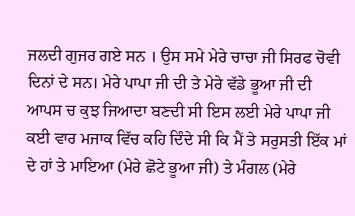ਜਲਦੀ ਗੁਜਰ ਗਏ ਸਨ । ਉਸ ਸਮੇ ਮੇਰੇ ਚਾਚਾ ਜੀ ਸਿਰਫ ਚੋਵੀ ਦਿਨਾਂ ਦੇ ਸਨ। ਮੇਰੇ ਪਾਪਾ ਜੀ ਦੀ ਤੇ ਮੇਰੇ ਵੱਡੇ ਭੂਆ ਜੀ ਦੀ ਆਪਸ ਚ ਕੁਝ ਜਿਆਦਾ ਬਣਦੀ ਸੀ ਇਸ ਲਈ ਮੇਰੇ ਪਾਪਾ ਜੀ ਕਈ ਵਾਰ ਮਜਾਕ ਵਿੱਚ ਕਹਿ ਦਿੰਦੇ ਸੀ ਕਿ ਮੈਂ ਤੇ ਸਰੁਸਤੀ ਇੱਕ ਮਾਂ ਦੇ ਹਾਂ ਤੇ ਮਾਇਆ (ਮੇਰੇ ਛੋਟੇ ਭੂਆ ਜੀ) ਤੇ ਮੰਗਲ (ਮੇਰੇ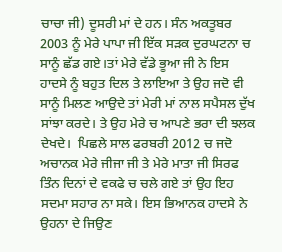ਚਾਚਾ ਜੀ) ਦੂਸਰੀ ਮਾਂ ਦੇ ਹਨ। ਸੰਨ ਅਕਤੂਬਰ 2003 ਨੂੰ ਮੇਰੇ ਪਾਪਾ ਜੀ ਇੱਕ ਸੜਕ ਦੁਰਘਟਨਾ ਚ ਸਾਨੂੰ ਛੱਡ ਗਏ।ਤਾਂ ਮੇਰੇ ਵੱਡੇ ਭੂਆ ਜੀ ਨੇ ਇਸ ਹਾਦਸੇ ਨੂੰ ਬਹੁਤ ਦਿਲ ਤੇ ਲਾਇਆ ਤੇ ਉਹ ਜਦੋ ਵੀ ਸਾਨੂੰ ਮਿਲਣ ਆਉਦੇ ਤਾਂ ਮੇਰੀ ਮਾਂ ਨਾਲ ਸਪੈਸਲ ਦੁੱਖ ਸਾਂਝਾ ਕਰਦੇ। ਤੇ ਉਹ ਮੇਰੇ ਚ ਆਪਣੇ ਭਰਾ ਦੀ ਝਲਕ ਦੇਖਦੇ।  ਪਿਛਲੇ ਸਾਲ ਫਰਬਰੀ 2012 ਚ ਜਦੋ ਅਚਾਨਕ ਮੇਰੇ ਜੀਜਾ ਜੀ ਤੇ ਮੇਰੇ ਮਾਤਾ ਜੀ ਸਿਰਫ ਤਿੰਨ ਦਿਨਾਂ ਦੇ ਵਕਫੇ ਚ ਚਲੇ ਗਏ ਤਾਂ ਉਹ ਇਹ ਸਦਮਾ ਸਹਾਰ ਨਾ ਸਕੇ। ਇਸ ਭਿਆਨਕ ਹਾਦਸੇ ਨੇ ਉਹਨਾ ਦੇ ਜਿਉਣ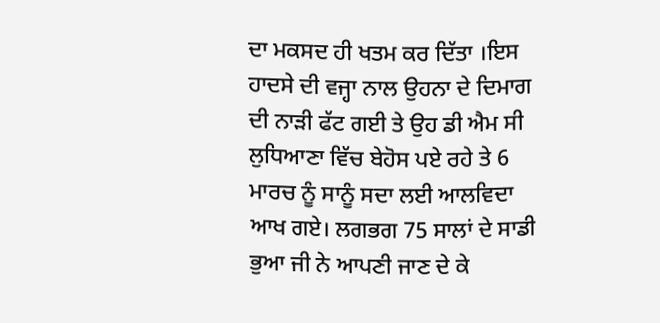ਦਾ ਮਕਸਦ ਹੀ ਖਤਮ ਕਰ ਦਿੱਤਾ ।ਇਸ ਹਾਦਸੇ ਦੀ ਵਜ੍ਹਾ ਨਾਲ ਉਹਨਾ ਦੇ ਦਿਮਾਗ ਦੀ ਨਾੜੀ ਫੱਟ ਗਈ ਤੇ ਉਹ ਡੀ ਐਮ ਸੀ ਲੁਧਿਆਣਾ ਵਿੱਚ ਬੇਹੋਸ ਪਏ ਰਹੇ ਤੇ 6 ਮਾਰਚ ਨੂੰ ਸਾਨੂੰ ਸਦਾ ਲਈ ਆਲਵਿਦਾ ਆਖ ਗਏ। ਲਗਭਗ 75 ਸਾਲਾਂ ਦੇ ਸਾਡੀ ਭੁਆ ਜੀ ਨੇ ਆਪਣੀ ਜਾਣ ਦੇ ਕੇ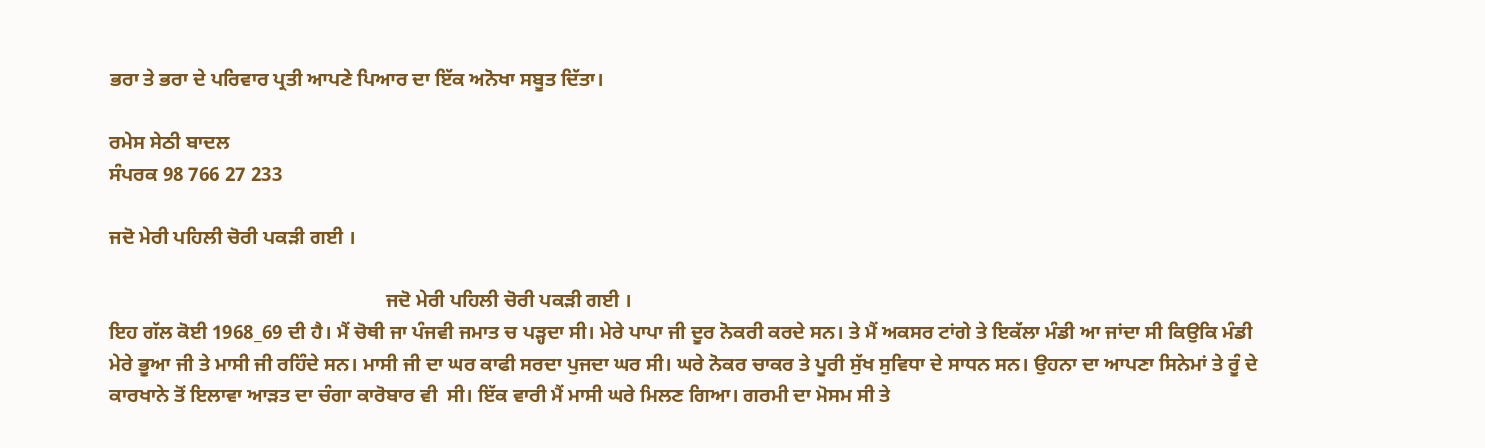ਭਰਾ ਤੇ ਭਰਾ ਦੇ ਪਰਿਵਾਰ ਪ੍ਰਤੀ ਆਪਣੇ ਪਿਆਰ ਦਾ ਇੱਕ ਅਨੋਖਾ ਸਬੂਤ ਦਿੱਤਾ।

ਰਮੇਸ ਸੇਠੀ ਬਾਦਲ
ਸੰਪਰਕ 98 766 27 233

ਜਦੋ ਮੇਰੀ ਪਹਿਲੀ ਚੋਰੀ ਪਕੜੀ ਗਈ ।

                                                        ਜਦੋ ਮੇਰੀ ਪਹਿਲੀ ਚੋਰੀ ਪਕੜੀ ਗਈ ।
ਇਹ ਗੱਲ ਕੋਈ 1968_69 ਦੀ ਹੈ। ਮੈਂ ਚੋਥੀ ਜਾ ਪੰਜਵੀ ਜਮਾਤ ਚ ਪੜ੍ਹਦਾ ਸੀ। ਮੇਰੇ ਪਾਪਾ ਜੀ ਦੂਰ ਨੋਕਰੀ ਕਰਦੇ ਸਨ। ਤੇ ਮੈਂ ਅਕਸਰ ਟਾਂਗੇ ਤੇ ਇਕੱਲਾ ਮੰਡੀ ਆ ਜਾਂਦਾ ਸੀ ਕਿਉਕਿ ਮੰਡੀ ਮੇਰੇ ਭੂਆ ਜੀ ਤੇ ਮਾਸੀ ਜੀ ਰਹਿੰਦੇ ਸਨ। ਮਾਸੀ ਜੀ ਦਾ ਘਰ ਕਾਫੀ ਸਰਦਾ ਪੁਜਦਾ ਘਰ ਸੀ। ਘਰੇ ਨੋਕਰ ਚਾਕਰ ਤੇ ਪੂਰੀ ਸੁੱਖ ਸੁਵਿਧਾ ਦੇ ਸਾਧਨ ਸਨ। ਉਹਨਾ ਦਾ ਆਪਣਾ ਸਿਨੇਮਾਂ ਤੇ ਰੂੰ ਦੇ ਕਾਰਖਾਨੇ ਤੋਂ ਇਲਾਵਾ ਆੜਤ ਦਾ ਚੰਗਾ ਕਾਰੋਬਾਰ ਵੀ  ਸੀ। ਇੱਕ ਵਾਰੀ ਮੈਂ ਮਾਸੀ ਘਰੇ ਮਿਲਣ ਗਿਆ। ਗਰਮੀ ਦਾ ਮੋਸਮ ਸੀ ਤੇ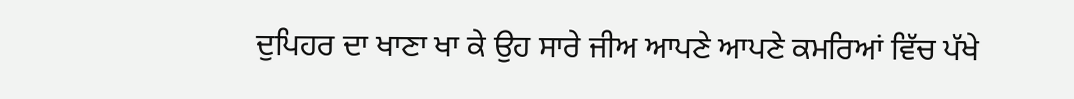ਦੁਪਿਹਰ ਦਾ ਖਾਣਾ ਖਾ ਕੇ ਉਹ ਸਾਰੇ ਜੀਅ ਆਪਣੇ ਆਪਣੇ ਕਮਰਿਆਂ ਵਿੱਚ ਪੱਖੇ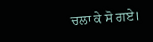ਚਲਾ ਕੇ ਸੋ ਗਏ।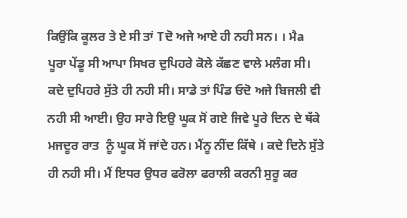ਕਿਉਂਕਿ ਕੂਲਰ ਤੇ ਏ ਸੀ ਤਾਂ Tਦੋ ਅਜੇ ਆਏ ਹੀ ਨਹੀ ਸਨ। । ਮੈa ਪੂਰਾ ਪੇਂਡੂ ਸੀ ਆਪਾ ਸਿਖਰ ਦੁਪਿਹਰੇ ਕੋਲੇ ਕੱਛਣ ਵਾਲੇ ਮਲੰਗ ਸੀ। ਕਦੇ ਦੁਪਿਹਰੇ ਸੁੱਤੇ ਹੀ ਨਹੀ ਸੀ। ਸਾਡੇ ਤਾਂ ਪਿੰਡ ਓਦੋ ਅਜੇ ਬਿਜਲੀ ਵੀ ਨਹੀ ਸੀ ਆਈ। ਉਹ ਸਾਰੇ ਇਉ ਘੂਕ ਸੋਂ ਗਏ ਜਿਵੇ ਪੂਰੇ ਦਿਨ ਦੇ ਥੱਕੇ ਮਜਦੂਰ ਰਾਤ  ਨੂੰ ਘੂਕ ਸੋਂ ਜਾਂਦੇ ਹਨ। ਮੈਂਨੂ ਨੀਂਦ ਕਿੱਥੇ । ਕਦੇ ਦਿਨੇ ਸੁੱਤੇ ਹੀ ਨਹੀ ਸੀ। ਮੈਂ ਇਧਰ ਉਧਰ ਫਰੋਲਾ ਫਰਾਲੀ ਕਰਨੀ ਸੁਰੂ ਕਰ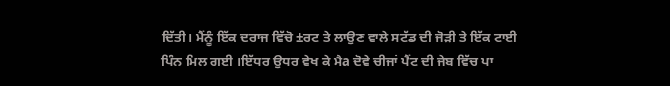ਦਿੱਤੀ। ਮੈਂਨੂੰ ਇੱਕ ਦਰਾਜ ਵਿੱਚੋ ±ਰਟ ਤੇ ਲਾਉਣ ਵਾਲੇ ਸਟੱਡ ਦੀ ਜੋੜੀ ਤੇ ਇੱਕ ਟਾਈ ਪਿੰਨ ਮਿਲ ਗਈ ।ਇੱਧਰ ਉਧਰ ਵੇਖ ਕੇ ਮੈa ਦੋਵੇ ਚੀਜਾਂ ਪੈਂਟ ਦੀ ਜੇਬ ਵਿੱਚ ਪਾ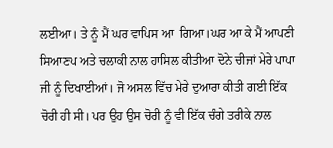ਲਈਆ। ਤੇ ਨੂੰ ਮੈਂ ਘਰ ਵਾਪਿਸ ਆ  ਗਿਆ।ਘਰ ਆ ਕੇ ਮੈਂ ਆਪਣੀ ਸਿਆਣਪ ਅਤੇ ਚਲਾਕੀ ਨਾਲ ਹਾਸਿਲ ਕੀਤੀਆ ਦੋਨੇ ਚੀਜਾਂ ਮੇਰੇ ਪਾਪਾ ਜੀ ਨੂੰ ਦਿਖਾਈਆਂ। ਜੋ ਅਸਲ ਵਿੱਚ ਮੇਰੇ ਦੁਆਰਾ ਕੀਤੀ ਗਈ ਇੱਕ ਚੋਰੀ ਹੀ ਸੀ। ਪਰ ਉਹ ਉਸ ਚੋਰੀ ਨੂੰ ਵੀ ਇੱਕ ਚੰਗੇ ਤਰੀਕੇ ਨਾਲ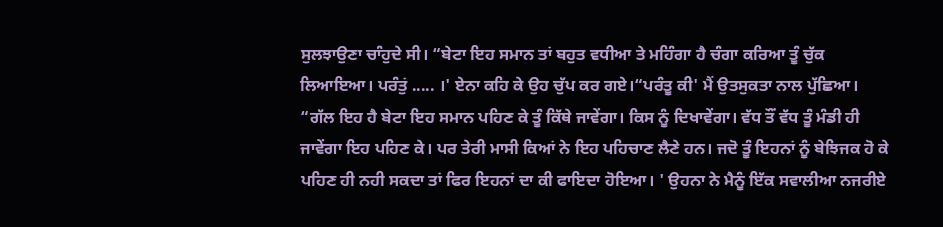ਸੁਲਝਾਉਣਾ ਚਾੰਹੁਦੇ ਸੀ। “ਬੇਟਾ ਇਹ ਸਮਾਨ ਤਾਂ ਬਹੁਤ ਵਧੀਆ ਤੇ ਮਹਿੰਗਾ ਹੈ ਚੰਗਾ ਕਰਿਆ ਤੂੰ ਚੁੱਕ ਲਿਆਇਆ। ਪਰੰਤੁਂ ..... ।' ਏਨਾ ਕਹਿ ਕੇ ਉਹ ਚੁੱਪ ਕਰ ਗਏ।“ਪਰੰਤੂ ਕੀ' ਮੈਂ ਉਤਸੁਕਤਾ ਨਾਲ ਪੁੱਛਿਆ। “ਗੱਲ ਇਹ ਹੈ ਬੇਟਾ ਇਹ ਸਮਾਨ ਪਹਿਣ ਕੇ ਤੂੰ ਕਿੱਥੇ ਜਾਵੇਂਗਾ। ਕਿਸ ਨੂੰ ਦਿਖਾਵੇਂਗਾ। ਵੱਧ ਤੌਂ ਵੱਧ ਤੂੰ ਮੰਡੀ ਹੀ ਜਾਵੇਂਗਾ ਇਹ ਪਹਿਣ ਕੇ। ਪਰ ਤੇਰੀ ਮਾਸੀ ਕਿਆਂ ਨੇ ਇਹ ਪਹਿਚਾਣ ਲੈਣੇ ਹਨ। ਜਦੋ ਤੂੰ ਇਹਨਾਂ ਨੂੰ ਬੇਝਿਜਕ ਹੋ ਕੇ ਪਹਿਣ ਹੀ ਨਹੀ ਸਕਦਾ ਤਾਂ ਫਿਰ ਇਹਨਾਂ ਦਾ ਕੀ ਫਾਇਦਾ ਹੋਇਆ। ' ਉਹਨਾ ਨੇ ਮੈਨੂੰ ਇੱਕ ਸਵਾਲੀਆ ਨਜਰੀਏ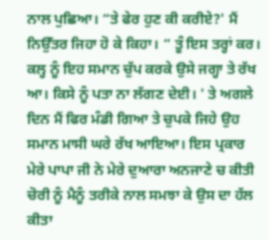ਨਾਲ ਪੁਛਿਆ। “ਤੇ ਫੇਰ ਹੁਣ ਕੀ ਕਰੀਏ?' ਮੈਂ ਨਿਉੱਤਰ ਜਿਹਾ ਹੋ ਕੇ ਕਿਹਾ। “ ਤੂੰ ਇਸ ਤਰ੍ਹਾਂ ਕਰ। ਕਲ੍ਹ ਨੂੰ ਇਹ ਸਮਾਨ ਚੁੱਪ ਕਰਕੇ ਉਸੇ ਜਗ੍ਹਾ ਤੇ ਰੱਖ ਆ। ਕਿਸੇ ਨੂੰ ਪਤਾ ਨਾ ਲੱਗਣ ਦੇਈ। ' ਤੇ ਅਗਲੇ ਦਿਨ ਮੈਂ ਫਿਰ ਮੰਡੀ ਗਿਆ ਤੇ ਚੁਪਕੇ ਜਿਹੇ ਉਹ ਸਮਾਨ ਮਾਸੀ ਘਰੇ ਰੱਖ ਆਇਆ। ਇਸ ਪ੍ਰਕਾਰ ਮੇਰੇ ਪਾਪਾ ਜੀ ਨੇ ਮੇਰੇ ਦੁਆਰਾ ਅਨਜਾਣੇ ਚ ਕੀਤੀ ਚੋਰੀ ਨੂੰ ਮੈਨੂੰ ਤਰੀਕੇ ਨਾਲ ਸਮਝਾ ਕੇ ਉਸ ਦਾ ਹੱਲ ਕੀਤਾ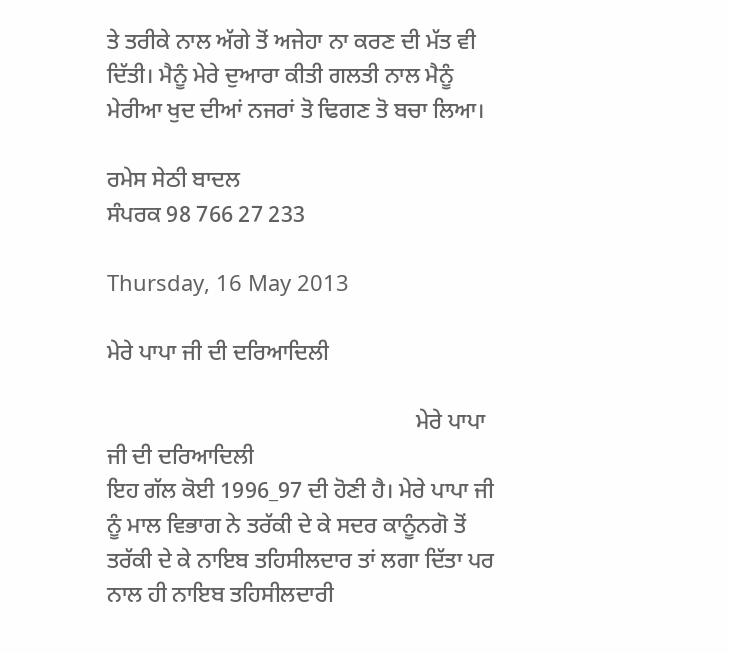ਤੇ ਤਰੀਕੇ ਨਾਲ ਅੱਗੇ ਤੋਂ ਅਜੇਹਾ ਨਾ ਕਰਣ ਦੀ ਮੱਤ ਵੀ ਦਿੱਤੀ। ਮੈਨੂੰ ਮੇਰੇ ਦੁਆਰਾ ਕੀਤੀ ਗਲਤੀ ਨਾਲ ਮੈਨੂੰ ਮੇਰੀਆ ਖੁਦ ਦੀਆਂ ਨਜਰਾਂ ਤੋ ਢਿਗਣ ਤੋ ਬਚਾ ਲਿਆ।

ਰਮੇਸ ਸੇਠੀ ਬਾਦਲ
ਸੰਪਰਕ 98 766 27 233

Thursday, 16 May 2013

ਮੇਰੇ ਪਾਪਾ ਜੀ ਦੀ ਦਰਿਆਦਿਲੀ

                                                      ਮੇਰੇ ਪਾਪਾ ਜੀ ਦੀ ਦਰਿਆਦਿਲੀ
ਇਹ ਗੱਲ ਕੋਈ 1996_97 ਦੀ ਹੋਣੀ ਹੈ। ਮੇਰੇ ਪਾਪਾ ਜੀ ਨੂੰ ਮਾਲ ਵਿਭਾਗ ਨੇ ਤਰੱਕੀ ਦੇ ਕੇ ਸਦਰ ਕਾਨੂੰਨਗੋ ਤੋਂ ਤਰੱਕੀ ਦੇ ਕੇ ਨਾਇਬ ਤਹਿਸੀਲਦਾਰ ਤਾਂ ਲਗਾ ਦਿੱਤਾ ਪਰ ਨਾਲ ਹੀ ਨਾਇਬ ਤਹਿਸੀਲਦਾਰੀ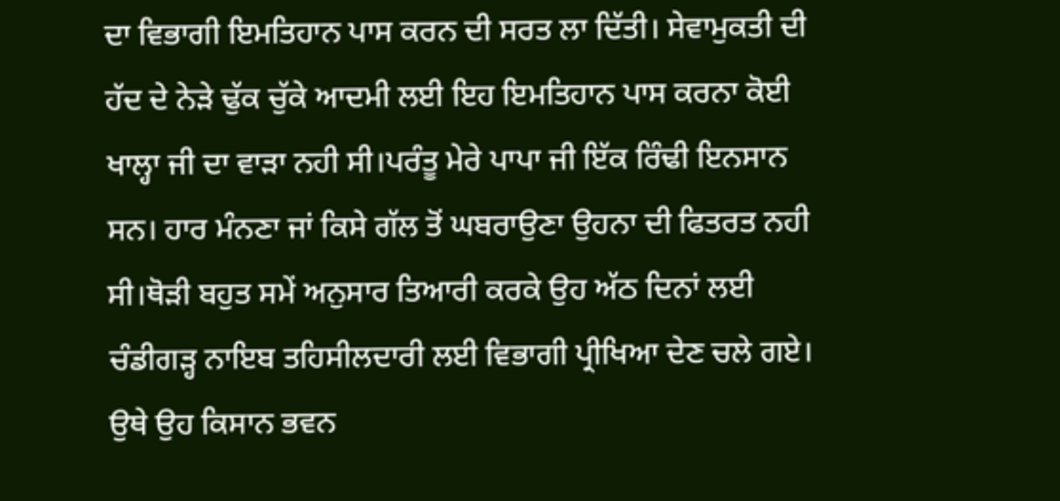ਦਾ ਵਿਭਾਗੀ ਇਮਤਿਹਾਨ ਪਾਸ ਕਰਨ ਦੀ ਸਰਤ ਲਾ ਦਿੱਤੀ। ਸੇਵਾਮੁਕਤੀ ਦੀ ਹੱਦ ਦੇ ਨੇੜੇ ਢੁੱਕ ਚੁੱਕੇ ਆਦਮੀ ਲਈ ਇਹ ਇਮਤਿਹਾਨ ਪਾਸ ਕਰਨਾ ਕੋਈ ਖਾਲ੍ਹਾ ਜੀ ਦਾ ਵਾੜਾ ਨਹੀ ਸੀ।ਪਰੰਤੂ ਮੇਰੇ ਪਾਪਾ ਜੀ ਇੱਕ ਰਿੰਢੀ ਇਨਸਾਨ ਸਨ। ਹਾਰ ਮੰਨਣਾ ਜਾਂ ਕਿਸੇ ਗੱਲ ਤੋਂ ਘਬਰਾਉਣਾ ਉਹਨਾ ਦੀ ਫਿਤਰਤ ਨਹੀ ਸੀ।ਥੋੜੀ ਬਹੁਤ ਸਮੇਂ ਅਨੁਸਾਰ ਤਿਆਰੀ ਕਰਕੇ ਉਹ ਅੱਠ ਦਿਨਾਂ ਲਈ ਚੰਡੀਗੜ੍ਹ ਨਾਇਬ ਤਹਿਸੀਲਦਾਰੀ ਲਈ ਵਿਭਾਗੀ ਪ੍ਰੀਖਿਆ ਦੇਣ ਚਲੇ ਗਏ। ਉਥੇ ਉਹ ਕਿਸਾਨ ਭਵਨ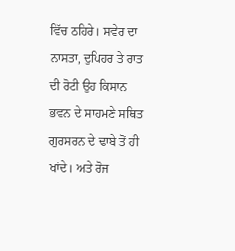ਵਿੱਚ ਠਹਿਰੇ। ਸਵੇਰ ਦਾ ਨਾਸਤਾ, ਦੁਪਿਹਰ ਤੇ ਰਾਤ ਦੀ ਰੋਟੀ ਉਹ ਕਿਸਾਨ ਭਵਨ ਦੇ ਸਾਹਮਣੇ ਸਥਿਤ ਗੁਰਸਰਨ ਦੇ ਢਾਬੇ ਤੋਂ ਹੀ ਖਾਂਦੇ। ਅਤੇ ਰੋਜ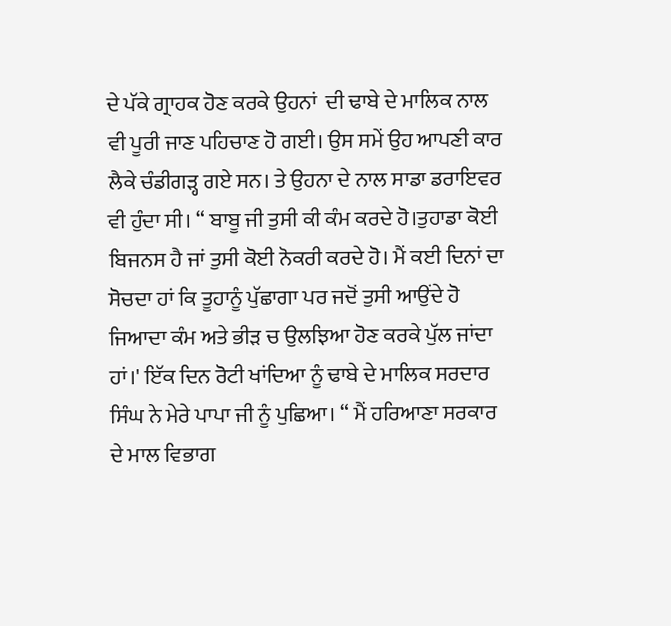ਦੇ ਪੱਕੇ ਗ੍ਰਾਹਕ ਹੋਣ ਕਰਕੇ ਉਹਨਾਂ  ਦੀ ਢਾਬੇ ਦੇ ਮਾਲਿਕ ਨਾਲ ਵੀ ਪੂਰੀ ਜਾਣ ਪਹਿਚਾਣ ਹੋ ਗਈ। ਉਸ ਸਮੇਂ ਉਹ ਆਪਣੀ ਕਾਰ ਲੈਕੇ ਚੰਡੀਗੜ੍ਹ ਗਏ ਸਨ। ਤੇ ਉਹਨਾ ਦੇ ਨਾਲ ਸਾਡਾ ਡਰਾਇਵਰ ਵੀ ਹੁੰਦਾ ਸੀ। “ ਬਾਬੂ ਜੀ ਤੁਸੀ ਕੀ ਕੰਮ ਕਰਦੇ ਹੋ।ਤੁਹਾਡਾ ਕੋਈ ਬਿਜਨਸ ਹੈ ਜਾਂ ਤੁਸੀ ਕੋਈ ਨੋਕਰੀ ਕਰਦੇ ਹੋ। ਮੈਂ ਕਈ ਦਿਨਾਂ ਦਾ ਸੋਚਦਾ ਹਾਂ ਕਿ ਤੂਹਾਨੂੰ ਪੁੱਛਾਗਾ ਪਰ ਜਦੋਂ ਤੁਸੀ ਆਉਂਦੇ ਹੋ ਜਿਆਦਾ ਕੰਮ ਅਤੇ ਭੀੜ ਚ ਉਲਝਿਆ ਹੋਣ ਕਰਕੇ ਪੁੱਲ ਜਾਂਦਾ ਹਾਂ।' ਇੱਕ ਦਿਨ ਰੋਟੀ ਖਾਂਦਿਆ ਨੂੰ ਢਾਬੇ ਦੇ ਮਾਲਿਕ ਸਰਦਾਰ ਸਿੰਘ ਨੇ ਮੇਰੇ ਪਾਪਾ ਜੀ ਨੂੰ ਪੁਛਿਆ। “ ਮੈਂ ਹਰਿਆਣਾ ਸਰਕਾਰ ਦੇ ਮਾਲ ਵਿਭਾਗ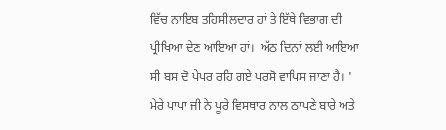ਵਿੱਚ ਨਾਇਬ ਤਹਿਸੀਲਦਾਰ ਹਾਂ ਤੇ ਇੱਥੇ ਵਿਭਾਗ ਦੀ ਪ੍ਰੀਖਿਆ ਦੇਣ ਆਇਆ ਹਾਂ।  ਅੱਠ ਦਿਨਾਂ ਲਈ ਆਇਆ ਸੀ ਬਸ ਦੋ ਪੇਪਰ ਰਹਿ ਗਏ ਪਰਸੋ ਵਾਪਿਸ ਜਾਣਾ ਹੈ। ' ਮੇਰੇ ਪਾਪਾ ਜੀ ਨੇ ਪੂਰੇ ਵਿਸਥਾਰ ਨਾਲ ਠਾਪਣੇ ਬਾਰੇ ਅਤੇ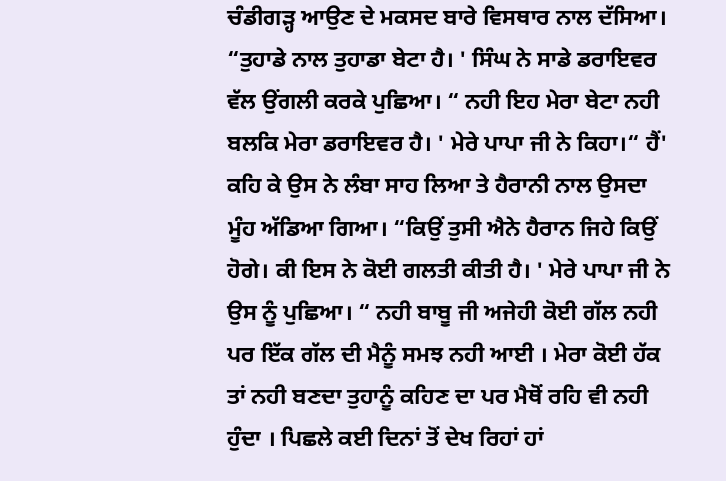ਚੰਡੀਗੜ੍ਹ ਆਉਣ ਦੇ ਮਕਸਦ ਬਾਰੇ ਵਿਸਥਾਰ ਨਾਲ ਦੱਸਿਆ। “ਤੁਹਾਡੇ ਨਾਲ ਤੁਹਾਡਾ ਬੇਟਾ ਹੈ। ' ਸਿੰਘ ਨੇ ਸਾਡੇ ਡਰਾਇਵਰ ਵੱਲ ਉਂਗਲੀ ਕਰਕੇ ਪੁਛਿਆ। “ ਨਹੀ ਇਹ ਮੇਰਾ ਬੇਟਾ ਨਹੀ ਬਲਕਿ ਮੇਰਾ ਡਰਾਇਵਰ ਹੈ। ' ਮੇਰੇ ਪਾਪਾ ਜੀ ਨੇ ਕਿਹਾ।“ ਹੈਂ' ਕਹਿ ਕੇ ਉਸ ਨੇ ਲੰਬਾ ਸਾਹ ਲਿਆ ਤੇ ਹੈਰਾਨੀ ਨਾਲ ਉਸਦਾ ਮੂੰਹ ਅੱਡਿਆ ਗਿਆ। “ਕਿਉਂ ਤੁਸੀ ਐਨੇ ਹੈਰਾਨ ਜਿਹੇ ਕਿਉਂ ਹੋਗੇ। ਕੀ ਇਸ ਨੇ ਕੋਈ ਗਲਤੀ ਕੀਤੀ ਹੈ। ' ਮੇਰੇ ਪਾਪਾ ਜੀ ਨੇ ਉਸ ਨੂੰ ਪੁਛਿਆ। “ ਨਹੀ ਬਾਬੂ ਜੀ ਅਜੇਹੀ ਕੋਈ ਗੱਲ ਨਹੀ ਪਰ ਇੱਕ ਗੱਲ ਦੀ ਮੈਨੂੰ ਸਮਝ ਨਹੀ ਆਈ । ਮੇਰਾ ਕੋਈ ਹੱਕ ਤਾਂ ਨਹੀ ਬਣਦਾ ਤੁਹਾਨੂੰ ਕਹਿਣ ਦਾ ਪਰ ਮੈਥੋਂ ਰਹਿ ਵੀ ਨਹੀ ਹੁੰਦਾ । ਪਿਛਲੇ ਕਈ ਦਿਨਾਂ ਤੋਂ ਦੇਖ ਰਿਹਾਂ ਹਾਂ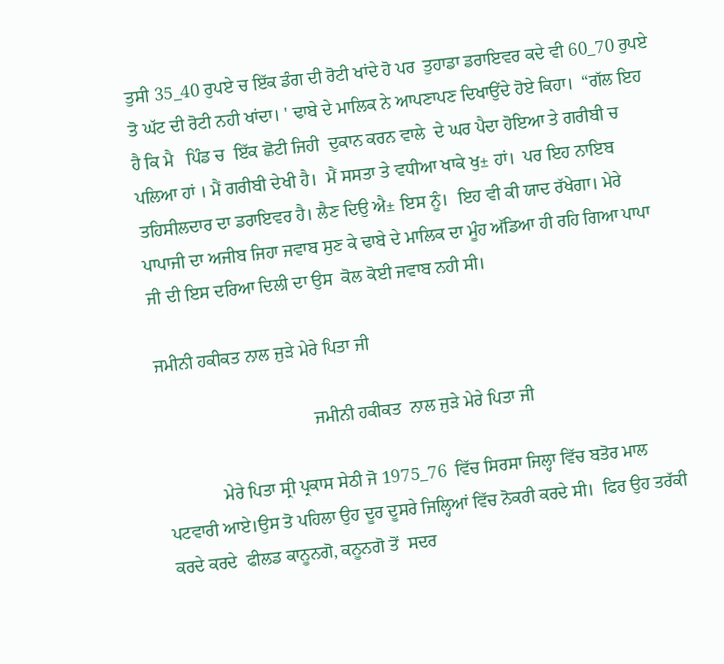ਤੁਸੀ 35_40 ਰੁਪਏ ਚ ਇੱਕ ਡੰਗ ਦੀ ਰੋਟੀ ਖਾਂਦੇ ਹੋ ਪਰ  ਤੁਹਾਡਾ ਡਰਾਇਵਰ ਕਦੇ ਵੀ 60_70 ਰੁਪਏ ਤੋ ਘੱਟ ਦੀ ਰੋਟੀ ਨਹੀ ਖਾਂਦਾ। ' ਢਾਬੇ ਦੇ ਮਾਲਿਕ ਨੇ ਆਪਣਾਪਣ ਦਿਖਾਉਂਦੇ ਹੋਏ ਕਿਹਾ।  “ਗੱਲ ਇਹ ਹੈ ਕਿ ਮੈ   ਪਿੰਡ ਚ  ਇੱਕ ਛੋਟੀ ਜਿਹੀ  ਦੁਕਾਨ ਕਰਨ ਵਾਲੇ  ਦੇ ਘਰ ਪੈਦਾ ਹੋਇਆ ਤੇ ਗਰੀਬੀ ਚ ਪਲਿਆ ਹਾਂ । ਮੈਂ ਗਰੀਬੀ ਦੇਖੀ ਹੈ।  ਮੈਂ ਸਸਤਾ ਤੇ ਵਧੀਆ ਖਾਕੇ ਖੁ± ਹਾਂ।  ਪਰ ਇਹ ਨਾਇਬ ਤਹਿਸੀਲਦਾਰ ਦਾ ਡਰਾਇਵਰ ਹੈ। ਲੈਣ ਦਿਉ ਐ± ਇਸ ਨੂੰ।  ਇਹ ਵੀ ਕੀ ਯਾਦ ਰੱਖੇਗਾ। ਮੇਰੇ ਪਾਪਾਜੀ ਦਾ ਅਜੀਬ ਜਿਹਾ ਜਵਾਬ ਸੁਣ ਕੇ ਢਾਬੇ ਦੇ ਮਾਲਿਕ ਦਾ ਮੂੰਹ ਅੱਡਿਆ ਹੀ ਰਹਿ ਗਿਆ ਪਾਪਾ ਜੀ ਦੀ ਇਸ ਦਰਿਆ ਦਿਲੀ ਦਾ ਉਸ  ਕੋਲ ਕੋਈ ਜਵਾਬ ਨਹੀ ਸੀ।

ਜਮੀਨੀ ਹਕੀਕਤ ਨਾਲ ਜੁੜੇ ਮੇਰੇ ਪਿਤਾ ਜੀ

                                   ਜਮੀਨੀ ਹਕੀਕਤ  ਨਾਲ ਜੁੜੇ ਮੇਰੇ ਪਿਤਾ ਜੀ

             ਮੇਰੇ ਪਿਤਾ ਸ੍ਰੀ ਪ੍ਰਕਾਸ ਸੇਠੀ ਜੋ 1975_76  ਵਿੱਚ ਸਿਰਸਾ ਜਿਲ੍ਹਾ ਵਿੱਚ ਬਤੋਰ ਮਾਲ ਪਟਵਾਰੀ ਆਏ।ਉਸ ਤੋ ਪਹਿਲਾ ਉਹ ਦੂਰ ਦੂਸਰੇ ਜਿਲ੍ਹਿਆਂ ਵਿੱਚ ਨੋਕਰੀ ਕਰਦੇ ਸੀ।  ਫਿਰ ਉਹ ਤਰੱਕੀ ਕਰਦੇ ਕਰਦੇ  ਫੀਲਡ ਕਾਨੂਨਗੋ, ਕਨੂਨਗੋ ਤੋਂ  ਸਦਰ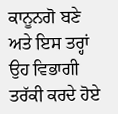ਕਾਨੂਨਗੋ ਬਣੇ ਅਤੇ ਇਸ ਤਰ੍ਹਾਂ ਉਹ ਵਿਭਾਗੀ ਤਰੱਕੀ ਕਰਦੇ ਹੋਏ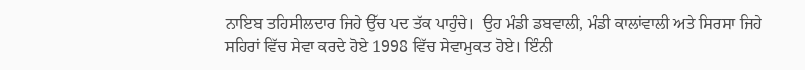ਨਾਇਬ ਤਹਿਸੀਲਦਾਰ ਜਿਹੇ ਉੱਚ ਪਦ ਤੱਕ ਪਾਹੁੰਚੇ।  ਉਹ ਮੰਡੀ ਡਬਵਾਲੀ, ਮੰਡੀ ਕਾਲਾਂਵਾਲੀ ਅਤੇ ਸਿਰਸਾ ਜਿਹੇ ਸਹਿਰਾਂ ਵਿੱਚ ਸੇਵਾ ਕਰਦੇ ਹੋਏ 1998 ਵਿੱਚ ਸੇਵਾਮੁਕਤ ਹੋਏ। ਇੰਨੀ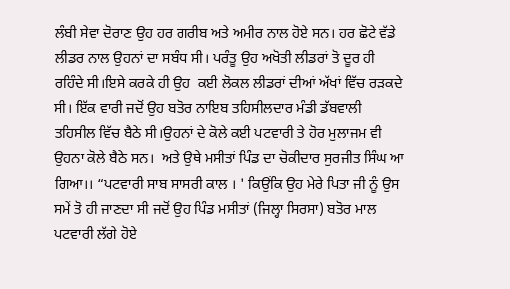ਲੰਬੀ ਸੇਵਾ ਦੋਰਾਣ ਉਹ ਹਰ ਗਰੀਬ ਅਤੇ ਅਮੀਰ ਨਾਲ ਹੋਏ ਸਨ। ਹਰ ਛੋਟੇ ਵੱਡੇ ਲੀਡਰ ਨਾਲ ਉਹਨਾਂ ਦਾ ਸਬੰਧ ਸੀ। ਪਰੰਤੂ ਉਹ ਅਖੋਤੀ ਲੀਡਰਾਂ ਤੋ ਦੂਰ ਹੀ ਰਹਿੰਦੇ ਸੀ।ਇਸੇ ਕਰਕੇ ਹੀ ਉਹ  ਕਈ ਲੋਕਲ ਲੀਡਰਾਂ ਦੀਆਂ ਅੱਖਾਂ ਵਿੱਚ ਰੜਕਦੇ ਸੀ। ਇੱਕ ਵਾਰੀ ਜਦੋਂ ਉਹ ਬਤੋਰ ਨਾਇਬ ਤਹਿਸੀਲਦਾਰ ਮੰਡੀ ਡੱਬਵਾਲੀ ਤਹਿਸੀਲ ਵਿੱਚ ਬੈਠੇ ਸੀ।ਉਹਨਾਂ ਦੇ ਕੋਲੇ ਕਈ ਪਟਵਾਰੀ ਤੇ ਹੋਰ ਮੁਲਾਜਮ ਵੀ ਉਹਨਾ ਕੋਲੇ ਬੈਠੇ ਸਨ।  ਅਤੇ ਉਥੇ ਮਸੀਤਾਂ ਪਿੰਡ ਦਾ ਚੋਕੀਦਾਰ ਸੁਰਜੀਤ ਸਿੰਘ ਆ ਗਿਆ।। “ਪਟਵਾਰੀ ਸਾਬ ਸਾਸਰੀ ਕਾਲ । ' ਕਿਉਂਕਿ ਉਹ ਮੇਰੇ ਪਿਤਾ ਜੀ ਨੂੰ ਉਸ ਸਮੇਂ ਤੋ ਹੀ ਜਾਣਦਾ ਸੀ ਜਦੋਂ ਉਹ ਪਿੰਡ ਮਸੀਤਾਂ (ਜਿਲ੍ਹਾ ਸਿਰਸਾ) ਬਤੋਰ ਮਾਲ ਪਟਵਾਰੀ ਲੱਗੇ ਹੋਏ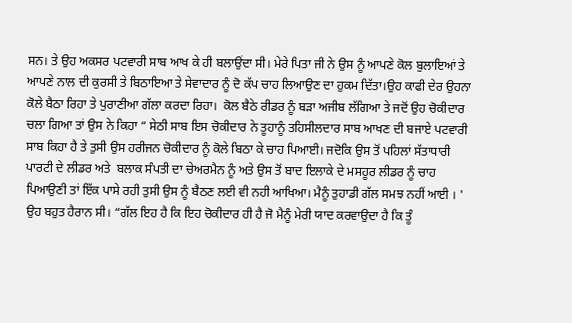ਸਨ। ਤੇ ਉਹ ਅਕਸਰ ਪਟਵਾਰੀ ਸਾਬ ਆਖ ਕੇ ਹੀ ਬਲਾਉਂਦਾ ਸੀ। ਮੇਰੇ ਪਿਤਾ ਜੀ ਨੇ ਉਸ ਨੂੰ ਆਪਣੇ ਕੋਲ ਬੁਲਾਇਆਂ ਤੇ ਆਪਣੇ ਨਾਲ ਦੀ ਕੁਰਸੀ ਤੇ ਬਿਠਾਇਆ ਤੇ ਸੇਵਾਦਾਰ ਨੂੰ ਦੋ ਕੱਪ ਚਾਹ ਲਿਆਉਣ ਦਾ ਹੁਕਮ ਦਿੱਤਾ।ਉਹ ਕਾਫੀ ਦੇਰ ਉਹਨਾ ਕੋਲੇ ਬੈਠਾ ਰਿਹਾ ਤੇ ਪੁਰਾਣੀਆ ਗੱਲਾ ਕਰਦਾ ਰਿਹਾ।  ਕੋਲ ਬੈਠੇ ਰੀਡਰ ਨੂੰ ਬੜਾ ਅਜੀਬ ਲੱਗਿਆ ਤੇ ਜਦੋਂ ਉਹ ਚੋਕੀਦਾਰ ਚਲਾ ਗਿਆ ਤਾਂ ਉਸ ਨੇ ਕਿਹਾ “ ਸੇਠੀ ਸਾਬ ਇਸ ਚੋਕੀਦਾਰ ਨੇ ਤੂਹਾਨੂੰ ਤਹਿਸੀਲਦਾਰ ਸਾਬ ਆਖਣ ਦੀ ਬਜਾਏ ਪਟਵਾਰੀ ਸਾਬ ਕਿਹਾ ਹੈ ਤੇ ਤੁਸੀ ਉਸ ਹਰੀਜਨ ਚੋਕੀਦਾਰ ਨੂੰ ਕੋਲੇ ਬਿਠਾ ਕੇ ਚਾਹ ਪਿਆਈ। ਜਦੋਕਿ ਉਸ ਤੋਂ ਪਹਿਲਾਂ ਸੱਤਾਧਾਰੀ ਪਾਰਟੀ ਦੇ ਲੀਡਰ ਅਤੇ  ਬਲਾਕ ਸੰਪਤੀ ਦਾ ਚੇਅਰਮੈਨ ਨੂੰ ਅਤੇ ਉਸ ਤੋਂ ਬਾਦ ਇਲਾਕੇ ਦੇ ਮਸਹੂਰ ਲੀਡਰ ਨੂੰ ਚਾਹ ਪਿਆਉਣੀ ਤਾਂ ਇੱਕ ਪਾਸੇ ਰਹੀ ਤੁਸੀ ਉਸ ਨੂੰ ਬੈਠਣ ਲਈ ਵੀ ਨਹੀ ਆਖਿਆ। ਮੈਨੂੰ ਤੁਹਾਡੀ ਗੱਲ ਸਮਝ ਨਹੀਂ ਆਈ । ' ਉਹ ਬਹੁਤ ਹੈਰਾਨ ਸੀ। “ਗੱਲ ਇਹ ਹੈ ਕਿ ਇਹ ਚੋਕੀਦਾਰ ਹੀ ਹੈ ਜੋ ਮੈਨੂੰ ਮੇਰੀ ਯਾਦ ਕਰਵਾਉਦਾ ਹੈ ਕਿ ਤੂੰ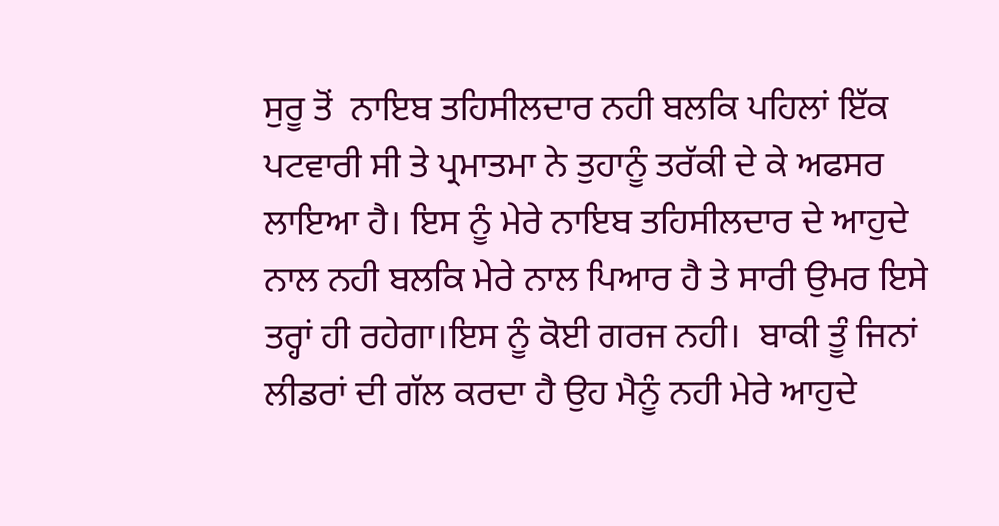ਸੁਰੂ ਤੋਂ  ਨਾਇਬ ਤਹਿਸੀਲਦਾਰ ਨਹੀ ਬਲਕਿ ਪਹਿਲਾਂ ਇੱਕ ਪਟਵਾਰੀ ਸੀ ਤੇ ਪ੍ਰਮਾਤਮਾ ਨੇ ਤੁਹਾਨੂੰ ਤਰੱਕੀ ਦੇ ਕੇ ਅਫਸਰ ਲਾਇਆ ਹੈ। ਇਸ ਨੂੰ ਮੇਰੇ ਨਾਇਬ ਤਹਿਸੀਲਦਾਰ ਦੇ ਆਹੁਦੇ ਨਾਲ ਨਹੀ ਬਲਕਿ ਮੇਰੇ ਨਾਲ ਪਿਆਰ ਹੈ ਤੇ ਸਾਰੀ ਉਮਰ ਇਸੇ ਤਰ੍ਹਾਂ ਹੀ ਰਹੇਗਾ।ਇਸ ਨੂੰ ਕੋਈ ਗਰਜ ਨਹੀ।  ਬਾਕੀ ਤੂੰ ਜਿਨਾਂ ਲੀਡਰਾਂ ਦੀ ਗੱਲ ਕਰਦਾ ਹੈ ਉਹ ਮੈਨੂੰ ਨਹੀ ਮੇਰੇ ਆਹੁਦੇ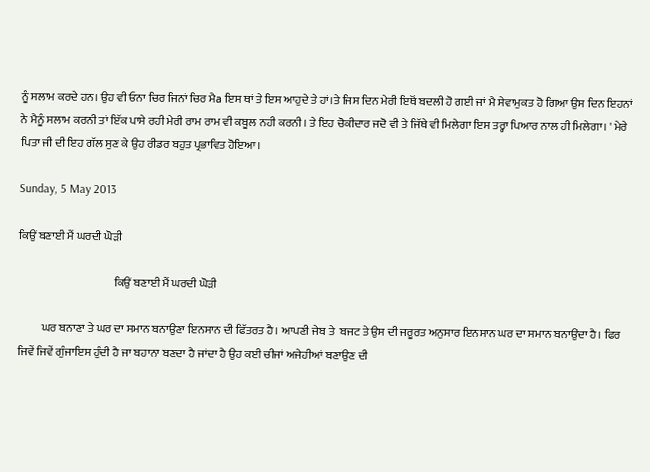ਨੂੰ ਸਲਾਮ ਕਰਦੇ ਹਨ। ਉਹ ਵੀ ਓਨਾ ਚਿਰ ਜਿਨਾਂ ਚਿਰ ਮੈa ਇਸ ਥਾਂ ਤੇ ਇਸ ਆਹੁਦੇ ਤੇ ਹਾਂ।ਤੇ ਜਿਸ ਦਿਨ ਮੇਰੀ ਇਥੋਂ ਬਦਲੀ ਹੋ ਗਈ ਜਾਂ ਮੈ ਸੇਵਾਮੁਕਤ ਹੋ ਗਿਆ ਉਸ ਦਿਨ ਇਹਨਾਂ ਨੇ ਮੈਨੂੰ ਸਲਾਮ ਕਰਨੀ ਤਾਂ ਇੱਕ ਪਾਸੇ ਰਹੀ ਮੇਰੀ ਰਾਮ ਰਾਮ ਵੀ ਕਬੂਲ ਨਹੀ ਕਰਨੀ। ਤੇ ਇਹ ਚੋਕੀਦਾਰ ਜਦੋ ਵੀ ਤੇ ਜਿੱਥੇ ਵੀ ਮਿਲੇਗਾ ਇਸ ਤਰ੍ਹਾ ਪਿਆਰ ਨਾਲ ਹੀ ਮਿਲੇਗਾ। ' ਮੇਰੇ ਪਿਤਾ ਜੀ ਦੀ ਇਹ ਗੱਲ ਸੁਣ ਕੇ ਉਹ ਰੀਡਰ ਬਹੁਤ ਪ੍ਰਭਾਵਿਤ ਹੋਇਆ।

Sunday, 5 May 2013

ਕਿਉਂ ਬਣਾਈ ਮੈਂ ਘਰਦੀ ਘੋੜੀ

                                          ਕਿਉਂ ਬਣਾਈ ਮੈਂ ਘਰਦੀ ਘੋੜੀ

          ਘਰ ਬਨਾਣਾ ਤੇ ਘਰ ਦਾ ਸਮਾਨ ਬਨਾਉਣਾ ਇਨਸਾਨ ਦੀ ਫਿੱਤਰਤ ਹੈ। ਆਪਣੀ ਜੇਬ ਤੇ  ਬਜਟ ਤੇ ਉਸ ਦੀ ਜਰੂਰਤ ਅਨੁਸਾਰ ਇਨਸਾਨ ਘਰ ਦਾ ਸਮਾਨ ਬਨਾਉਂਦਾ ਹੈ। ਫਿਰ ਜਿਵੇਂ ਜਿਵੇਂ ਗੁੰਜਾਇਸ ਹੁੰਦੀ ਹੈ ਜਾ ਬਹਾਨਾ ਬਣਦਾ ਹੈ ਜਾਂਦਾ ਹੈ ਉਹ ਕਈ ਚੀਜਾਂ ਅਜੇਹੀਆਂ ਬਣਾਉਣ ਦੀ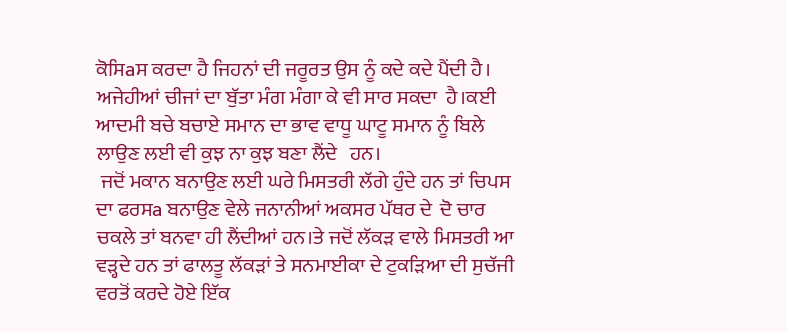ਕੋਸਿaਸ ਕਰਦਾ ਹੈ ਜਿਹਨਾਂ ਦੀ ਜਰੂਰਤ ਉਸ ਨੂੰ ਕਦੇ ਕਦੇ ਪੈਂਦੀ ਹੈ। ਅਜੇਹੀਆਂ ਚੀਜਾਂ ਦਾ ਬੁੱਤਾ ਮੰਗ ਮੰਗਾ ਕੇ ਵੀ ਸਾਰ ਸਕਦਾ  ਹੈ।ਕਈ ਆਦਮੀ ਬਚੇ ਬਚਾਏ ਸਮਾਨ ਦਾ ਭਾਵ ਵਾਧੂ ਘਾਟੂ ਸਮਾਨ ਨੂੰ ਬਿਲੇ ਲਾਉਣ ਲਈ ਵੀ ਕੁਝ ਨਾ ਕੁਝ ਬਣਾ ਲੈਂਦੇ   ਹਨ।
 ਜਦੋਂ ਮਕਾਨ ਬਨਾਉਣ ਲਈ ਘਰੇ ਮਿਸਤਰੀ ਲੱਗੇ ਹੁੰਦੇ ਹਨ ਤਾਂ ਚਿਪਸ ਦਾ ਫਰਸa ਬਨਾਉਣ ਵੇਲੇ ਜਨਾਨੀਆਂ ਅਕਸਰ ਪੱਥਰ ਦੇ  ਦੋ ਚਾਰ ਚਕਲੇ ਤਾਂ ਬਨਵਾ ਹੀ ਲੈਂਦੀਆਂ ਹਨ।ਤੇ ਜਦੋਂ ਲੱਕੜ ਵਾਲੇ ਮਿਸਤਰੀ ਆ ਵੜ੍ਹਦੇ ਹਨ ਤਾਂ ਫਾਲਤੂ ਲੱਕੜਾਂ ਤੇ ਸਨਮਾਈਕਾ ਦੇ ਟੁਕੜਿਆ ਦੀ ਸੁਚੱਜੀ ਵਰਤੋਂ ਕਰਦੇ ਹੋਏ ਇੱਕ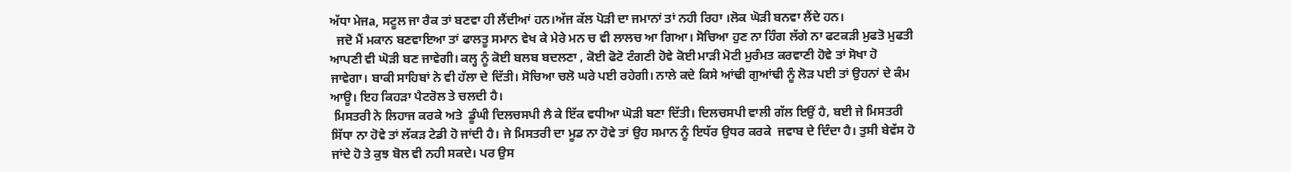ਅੱਧਾ ਮੇਜa, ਸਟੂਲ ਜਾ ਰੈਕ ਤਾਂ ਬਣਵਾ ਹੀ ਲੈਂਦੀਆਂ ਹਨ।ਅੱਜ ਕੱਲ ਪੋੜੀ ਦਾ ਜਮਾਨਾਂ ਤਾਂ ਨਹੀ ਰਿਹਾ ।ਲੋਕ ਘੋੜੀ ਬਨਵਾ ਲੈਂਦੇ ਹਨ।
  ਜਦੋ ਮੈਂ ਮਕਾਨ ਬਣਵਾਇਆ ਤਾਂ ਫਾਲਤੂ ਸਮਾਨ ਵੇਖ ਕੇ ਮੇਰੇ ਮਨ ਚ ਵੀ ਲਾਲਚ ਆ ਗਿਆ। ਸੋਚਿਆ ਹੁਣ ਨਾ ਹਿੰਗ ਲੱਗੇ ਨਾ ਫਟਕੜੀ ਮੁਫਤੋ ਮੁਫਤੀ ਆਪਣੀ ਵੀ ਘੋੜੀ ਬਣ ਜਾਵੇਗੀ। ਕਲ੍ਹ ਨੂੰ ਕੋਈ ਬਲਬ ਬਦਲਣਾ , ਕੋਈ ਫੋਟੋ ਟੰਗਣੀ ਹੋਵੇ ਕੋਈ ਮਾੜੀ ਮੋਟੀ ਮੁਰੰਮਤ ਕਰਵਾਣੀ ਹੋਵੇ ਤਾਂ ਸੋਖਾ ਹੋ ਜਾਵੇਗਾ। ਬਾਕੀ ਸਾਹਿਬਾਂ ਨੇ ਵੀ ਹੱਲਾ ਦੇ ਦਿੱਤੀ। ਸੋਚਿਆ ਚਲੋ ਘਰੇ ਪਈ ਰਹੇਗੀ। ਨਾਲੇ ਕਦੇ ਕਿਸੇ ਆਂਢੀ ਗੁਆਂਢੀ ਨੂੰ ਲੋੜ ਪਈ ਤਾਂ ਉਹਨਾਂ ਦੇ ਕੰਮ ਆਊ। ਇਹ ਕਿਹੜਾ ਪੈਟਰੋਲ ਤੇ ਚਲਦੀ ਹੈ।
 ਮਿਸਤਰੀ ਨੇ ਲਿਹਾਜ ਕਰਕੇ ਅਤੇ  ਡੂੰਘੀ ਦਿਲਚਸਪੀ ਲੈ ਕੇ ਇੱਕ ਵਧੀਆ ਘੋੜੀ ਬਣਾ ਦਿੱਤੀ। ਦਿਲਚਸਪੀ ਵਾਲੀ ਗੱਲ ਇਉਂ ਹੈ, ਬਈ ਜੇ ਮਿਸਤਰੀ ਸਿੱਧਾ ਨਾ ਹੋਵੇ ਤਾਂ ਲੱਕੜ ਟੇਡੀ ਹੋ ਜਾਂਦੀ ਹੈ। ਜੇ ਮਿਸਤਰੀ ਦਾ ਮੂਡ ਨਾ ਹੋਵੇ ਤਾਂ ਉਹ ਸਮਾਨ ਨੂੰ ਇਧੱਰ ਉਧਰ ਕਰਕੇ  ਜਵਾਬ ਦੇ ਦਿੰਦਾ ਹੈ। ਤੁਸੀ ਬੇਵੱਸ ਹੋ ਜਾਂਦੇ ਹੋ ਤੇ ਕੁਝ ਬੋਲ ਵੀ ਨਹੀ ਸਕਦੇ। ਪਰ ਉਸ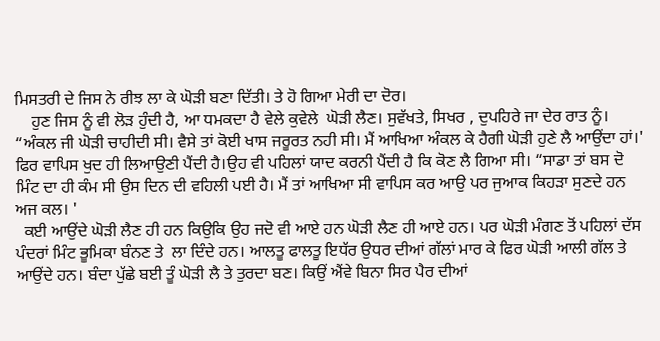ਮਿਸਤਰੀ ਦੇ ਜਿਸ ਨੇ ਰੀਝ ਲਾ ਕੇ ਘੋੜੀ ਬਣਾ ਦਿੱਤੀ। ਤੇ ਹੋ ਗਿਆ ਮੇਰੀ ਦਾ ਦੋਰ।
    ਹੁਣ ਜਿਸ ਨੂੰ ਵੀ ਲੋੜ ਹੁੰਦੀ ਹੈ, ਆ ਧਮਕਦਾ ਹੈ ਵੇਲੇ ਕੁਵੇਲੇ  ਘੋੜੀ ਲੈਣ। ਸੁਵੱਖਤੇ, ਸਿਖਰ , ਦੁਪਹਿਰੇ ਜਾ ਦੇਰ ਰਾਤ ਨੂੰ। “ਅੰਕਲ ਜੀ ਘੋੜੀ ਚਾਹੀਦੀ ਸੀ। ਵੈਸੇ ਤਾਂ ਕੋਈ ਖਾਸ ਜਰੂਰਤ ਨਹੀ ਸੀ। ਮੈਂ ਆਖਿਆ ਅੰਕਲ ਕੇ ਹੈਗੀ ਘੋੜੀ ਹੁਣੇ ਲੈ ਆਉਂਦਾ ਹਾਂ।' ਫਿਰ ਵਾਪਿਸ ਖੁਦ ਹੀ ਲਿਆਉਣੀ ਪੈਂਦੀ ਹੈ।ਉਹ ਵੀ ਪਹਿਲਾਂ ਯਾਦ ਕਰਨੀ ਪੈਂਦੀ ਹੈ ਕਿ ਕੋਣ ਲੈ ਗਿਆ ਸੀ। “ਸਾਡਾ ਤਾਂ ਬਸ ਦੋ ਮਿੰਟ ਦਾ ਹੀ ਕੰਮ ਸੀ ਉਸ ਦਿਨ ਦੀ ਵਹਿਲੀ ਪਈ ਹੈ। ਮੈਂ ਤਾਂ ਆਖਿਆ ਸੀ ਵਾਪਿਸ ਕਰ ਆਉ ਪਰ ਜੁਆਕ ਕਿਹੜਾ ਸੁਣਦੇ ਹਨ ਅਜ ਕਲ। '
  ਕਈ ਆਉਂਦੇ ਘੋੜੀ ਲੈਣ ਹੀ ਹਨ ਕਿਉਕਿ ਉਹ ਜਦੋ ਵੀ ਆਏ ਹਨ ਘੋੜੀ ਲੈਣ ਹੀ ਆਏ ਹਨ। ਪਰ ਘੋੜੀ ਮੰਗਣ ਤੋਂ ਪਹਿਲਾਂ ਦੱਸ ਪੰਦਰਾਂ ਮਿੰਟ ਭੂਮਿਕਾ ਬੰਨਣ ਤੇ  ਲਾ ਦਿੰਦੇ ਹਨ। ਆਲਤੂ ਫਾਲਤੂ ਇਧੱਰ ਉਧਰ ਦੀਆਂ ਗੱਲਾਂ ਮਾਰ ਕੇ ਫਿਰ ਘੋੜੀ ਆਲੀ ਗੱਲ ਤੇ ਆਉਂਦੇ ਹਨ। ਬੰਦਾ ਪੁੱਛੇ ਬਈ ਤੂੰ ਘੋੜੀ ਲੈ ਤੇ ਤੁਰਦਾ ਬਣ। ਕਿਉਂ ਐਂਵੇ ਬਿਨਾ ਸਿਰ ਪੈਰ ਦੀਆਂ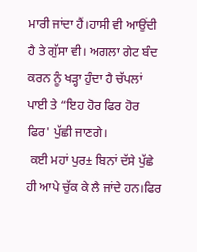ਮਾਰੀ ਜਾਂਦਾ ਹੈਂ।ਹਾਸੀ ਵੀ ਆਉਂਦੀ ਹੈ ਤੇ ਗੁੱਸਾ ਵੀ। ਅਗਲਾ ਗੇਟ ਬੰਦ ਕਰਨ ਨੂੰ ਖੜ੍ਹਾ ਹੁੰਦਾ ਹੈ ਚੱਪਲਾਂ ਪਾਈ ਤੇ “ਇਹ ਹੋਰ ਫਿਰ ਹੋਰ ਫਿਰ' ਪੁੱਛੀ ਜਾਣਗੇ।
 ਕਈ ਮਹਾਂ ਪੁਰ± ਬਿਨਾਂ ਦੱਸੇ ਪੁੱਛੇ ਹੀ ਆਪੇ ਚੁੱਕ ਕੇ ਲੈ ਜਾਂਦੇ ਹਨ।ਫਿਰ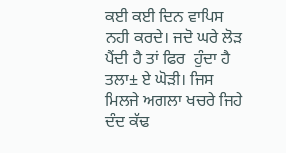ਕਈ ਕਈ ਦਿਨ ਵਾਪਿਸ ਨਹੀ ਕਰਦੇ। ਜਦੋ ਘਰੇ ਲੋੜ ਪੈਂਦੀ ਹੈ ਤਾਂ ਫਿਰ  ਹੁੰਦਾ ਹੈ ਤਲਾ± ਏ ਘੋੜੀ। ਜਿਸ ਮਿਲਜੇ ਅਗਲਾ ਖਚਰੇ ਜਿਹੇ ਦੰਦ ਕੱਢ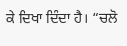ਕੇ ਦਿਖਾ ਦਿੰਦਾ ਹੈ। “ਚਲੋ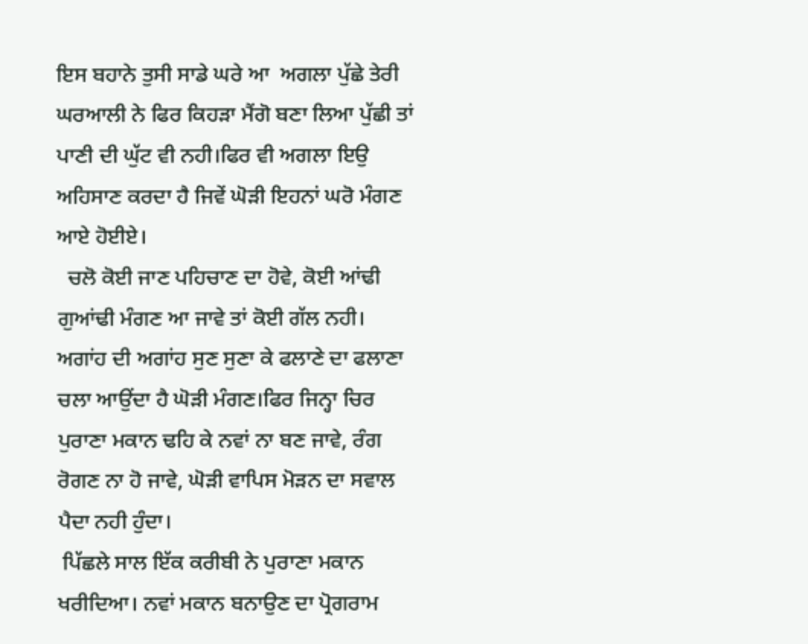ਇਸ ਬਹਾਨੇ ਤੁਸੀ ਸਾਡੇ ਘਰੇ ਆ  ਅਗਲਾ ਪੁੱਛੇ ਤੇਰੀ ਘਰਆਲੀ ਨੇ ਫਿਰ ਕਿਹੜਾ ਮੈਂਗੋ ਬਣਾ ਲਿਆ ਪੁੱਛੀ ਤਾਂ ਪਾਣੀ ਦੀ ਘੁੱਟ ਵੀ ਨਹੀ।ਫਿਰ ਵੀ ਅਗਲਾ ਇਉ ਅਹਿਸਾਣ ਕਰਦਾ ਹੈ ਜਿਵੇਂ ਘੋੜੀ ਇਹਨਾਂ ਘਰੋ ਮੰਗਣ ਆਏ ਹੋਈਏ।
  ਚਲੋ ਕੋਈ ਜਾਣ ਪਹਿਚਾਣ ਦਾ ਹੋਵੇ, ਕੋਈ ਆਂਢੀ ਗੁਆਂਢੀ ਮੰਗਣ ਆ ਜਾਵੇ ਤਾਂ ਕੋਈ ਗੱਲ ਨਹੀ। ਅਗਾਂਹ ਦੀ ਅਗਾਂਹ ਸੁਣ ਸੁਣਾ ਕੇ ਫਲਾਣੇ ਦਾ ਫਲਾਣਾ ਚਲਾ ਆਉਂਦਾ ਹੈ ਘੋੜੀ ਮੰਗਣ।ਫਿਰ ਜਿਨ੍ਹਾ ਚਿਰ ਪੁਰਾਣਾ ਮਕਾਨ ਢਹਿ ਕੇ ਨਵਾਂ ਨਾ ਬਣ ਜਾਵੇ, ਰੰਗ ਰੋਗਣ ਨਾ ਹੋ ਜਾਵੇ, ਘੋੜੀ ਵਾਪਿਸ ਮੋੜਨ ਦਾ ਸਵਾਲ ਪੈਦਾ ਨਹੀ ਹੁੰਦਾ।
 ਪਿੱਛਲੇ ਸਾਲ ਇੱਕ ਕਰੀਬੀ ਨੇ ਪੁਰਾਣਾ ਮਕਾਨ ਖਰੀਦਿਆ। ਨਵਾਂ ਮਕਾਨ ਬਨਾਉਣ ਦਾ ਪ੍ਰੋਗਰਾਮ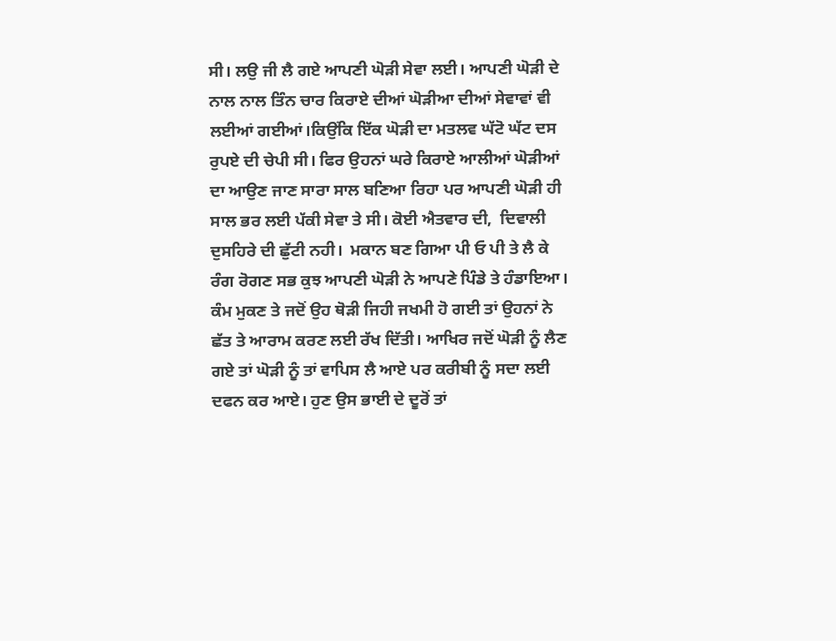ਸੀ। ਲਉ ਜੀ ਲੈ ਗਏ ਆਪਣੀ ਘੋੜੀ ਸੇਵਾ ਲਈ। ਆਪਣੀ ਘੋੜੀ ਦੇ ਨਾਲ ਨਾਲ ਤਿੰਨ ਚਾਰ ਕਿਰਾਏ ਦੀਆਂ ਘੋੜੀਆ ਦੀਆਂ ਸੇਵਾਵਾਂ ਵੀ ਲਈਆਂ ਗਈਆਂ।ਕਿਉਂਕਿ ਇੱਕ ਘੋੜੀ ਦਾ ਮਤਲਵ ਘੱਟੋ ਘੱਟ ਦਸ ਰੁਪਏ ਦੀ ਚੇਪੀ ਸੀ। ਫਿਰ ਉਹਨਾਂ ਘਰੇ ਕਿਰਾਏ ਆਲੀਆਂ ਘੋੜੀਆਂ ਦਾ ਆਉਣ ਜਾਣ ਸਾਰਾ ਸਾਲ ਬਣਿਆ ਰਿਹਾ ਪਰ ਆਪਣੀ ਘੋੜੀ ਹੀ ਸਾਲ ਭਰ ਲਈ ਪੱਕੀ ਸੇਵਾ ਤੇ ਸੀ। ਕੋਈ ਐਤਵਾਰ ਦੀ,  ਦਿਵਾਲੀ ਦੁਸਹਿਰੇ ਦੀ ਛੁੱਟੀ ਨਹੀ।  ਮਕਾਨ ਬਣ ਗਿਆ ਪੀ ਓ ਪੀ ਤੇ ਲੈ ਕੇ ਰੰਗ ਰੋਗਣ ਸਭ ਕੁਝ ਆਪਣੀ ਘੋੜੀ ਨੇ ਆਪਣੇ ਪਿੰਡੇ ਤੇ ਹੰਡਾਇਆ। ਕੰਮ ਮੁਕਣ ਤੇ ਜਦੋਂ ਉਹ ਥੋੜੀ ਜਿਹੀ ਜਖਮੀ ਹੋ ਗਈ ਤਾਂ ਉਹਨਾਂ ਨੇ ਛੱਤ ਤੇ ਆਰਾਮ ਕਰਣ ਲਈ ਰੱਖ ਦਿੱਤੀ। ਆਖਿਰ ਜਦੋਂ ਘੋੜੀ ਨੂੰ ਲੈਣ ਗਏ ਤਾਂ ਘੋੜੀ ਨੂੰ ਤਾਂ ਵਾਪਿਸ ਲੈ ਆਏ ਪਰ ਕਰੀਬੀ ਨੂੰ ਸਦਾ ਲਈ ਦਫਨ ਕਰ ਆਏ। ਹੁਣ ਉਸ ਭਾਈ ਦੇ ਦੂਰੋਂ ਤਾਂ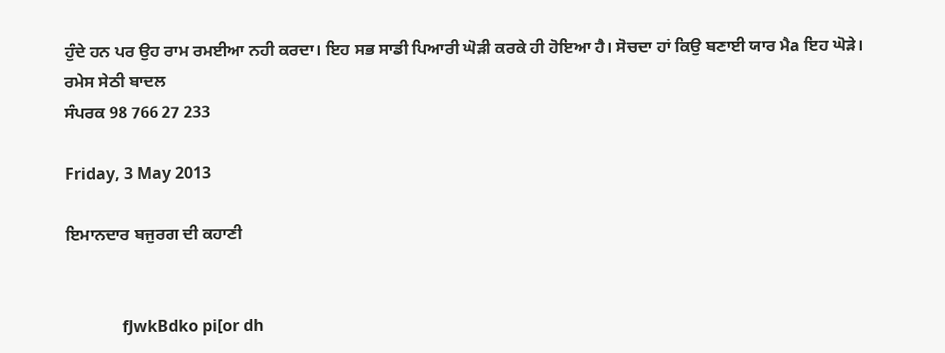ਹੁੰਦੇ ਹਨ ਪਰ ਉਹ ਰਾਮ ਰਮਈਆ ਨਹੀ ਕਰਦਾ। ਇਹ ਸਭ ਸਾਡੀ ਪਿਆਰੀ ਘੋੜੀ ਕਰਕੇ ਹੀ ਹੋਇਆ ਹੈ। ਸੋਚਦਾ ਹਾਂ ਕਿਉ ਬਣਾਈ ਯਾਰ ਮੈa ਇਹ ਘੋੜੇ।
ਰਮੇਸ ਸੇਠੀ ਬਾਦਲ
ਸੰਪਰਕ 98 766 27 233

Friday, 3 May 2013

ਇਮਾਨਦਾਰ ਬਜੁਰਗ ਦੀ ਕਹਾਣੀ


              fJwkBdko pi[or dh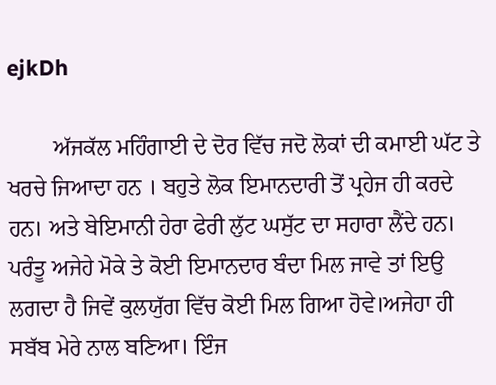ejkDh

        ਅੱਜਕੱਲ ਮਹਿੰਗਾਈ ਦੇ ਦੋਰ ਵਿੱਚ ਜਦੋ ਲੋਕਾਂ ਦੀ ਕਮਾਈ ਘੱਟ ਤੇ ਖਰਚੇ ਜਿਆਦਾ ਹਨ । ਬਹੁਤੇ ਲੋਕ ਇਮਾਨਦਾਰੀ ਤੋਂ ਪ੍ਰਹੇਜ ਹੀ ਕਰਦੇ ਹਨ। ਅਤੇ ਬੇਇਮਾਨੀ ਹੇਰਾ ਫੇਰੀ ਲੁੱਟ ਘਸੁੱਟ ਦਾ ਸਹਾਰਾ ਲੈਂਦੇ ਹਨ। ਪਰੰਤੂ ਅਜੇਹੇ ਮੋਕੇ ਤੇ ਕੋਈ ਇਮਾਨਦਾਰ ਬੰਦਾ ਮਿਲ ਜਾਵੇ ਤਾਂ ਇਉ ਲਗਦਾ ਹੈ ਜਿਵੇਂ ਕੁਲਯੁੱਗ ਵਿੱਚ ਕੋਈ ਮਿਲ ਗਿਆ ਹੋਵੇ।ਅਜੇਹਾ ਹੀ ਸਬੱਬ ਮੇਰੇ ਨਾਲ ਬਣਿਆ। ਇੰਜ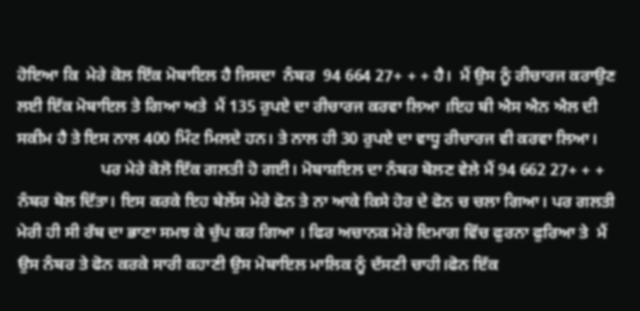ਹੋਇਆ ਕਿ  ਮੇਰੇ ਕੋਲ ਇੱਕ ਮੋਬਾਇਲ ਹੈ ਜਿਸਦਾ  ਨੰਬਰ  94 664 27+ + + ਹੈ।  ਮੈਂ ਉਸ ਨੂੰ ਰੀਚਾਰਜ ਕਰਾਉਣ ਲਈ ਇੱਕ ਮੋਬਾਇਲ ਤੇ ਗਿਆ ਅਤੇ  ਮੈਂ 135 ਰੁਪਏ ਦਾ ਰੀਚਾਰਜ ਕਰਵਾ ਲਿਆ ।ਇਹ ਬੀ ਐਸ ਐਨ ਐਲ ਦੀ ਸਕੀਮ ਹੈ ਤੇ ਇਸ ਨਾਲ 400 ਮਿੰਟ ਮਿਲਦੇ ਹਨ। ਤੇ ਨਾਲ ਹੀ 30 ਰੁਪਏ ਦਾ ਵਾਧੂ ਰੀਚਾਰਜ ਵੀ ਕਰਵਾ ਲਿਆ।
                    ਪਰ ਮੇਰੇ ਕੋਲੋ ਇੱਕ ਗਲਤੀ ਹੋ ਗਈ। ਮੋਬਾਸ਼ਇਲ ਦਾ ਨੰਬਰ ਬੋਲਣ ਵੇਲੇ ਮੈਂ 94 662 27+ + + ਨੰਬਰ ਬੋਲ ਦਿੱਤਾ। ਇਸ ਕਰਕੇ ਇਹ ਬੇਲੇਂਸ ਮੇਰੇ ਫੋਨ ਤੇ ਨਾ ਆਕੇ ਕਿਸੇ ਹੋਰ ਦੇ ਫੋਨ ਚ ਚਲਾ ਗਿਆ। ਪਰ ਗਲਤੀ ਮੇਰੀ ਹੀ ਸੀ ਰੱਬ ਦਾ ਭਾਣਾ ਸਮਝ ਕੇ ਚੁੱਪ ਕਰ ਗਿਆ । ਫਿਰ ਅਚਾਨਕ ਮੇਰੇ ਦਿਮਾਗ ਵਿੱਚ ਫੁਰਨਾ ਫੁਰਿਆ ਤੇ  ਮੈਂ ਉਸ ਨੰਬਰ ਤੇ ਫੋਨ ਕਰਕੇ ਸਾਰੀ ਕਹਾਣੀ ਉਸ ਮੋਬਾਇਲ ਮਾਲਿਕ ਨੂੰ ਦੱਸਣੀ ਚਾਹੀ।ਫੋਨ ਇੱਕ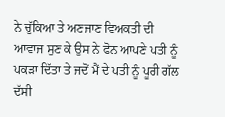ਨੇ ਚੁੱਕਿਆ ਤੇ ਅਣਜਾਣ ਵਿਅਕਤੀ ਦੀ ਆਵਾਜ ਸੁਣ ਕੇ ਉਸ ਨੇ ਫੋਨ ਆਪਣੇ ਪਤੀ ਨੂੰ ਪਕੜਾ ਦਿੱਤਾ ਤੇ ਜਦੋਂ ਮੈਂ ਦੇ ਪਤੀ ਨੂੰ ਪੂਰੀ ਗੱਲ ਦੱਸੀ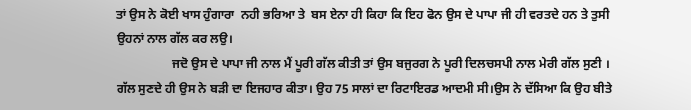ਤਾਂ ਉਸ ਨੇ ਕੋਈ ਖਾਸ ਹੁੰਗਾਰਾ  ਨਹੀ ਭਰਿਆ ਤੇ  ਬਸ ਏਨਾ ਹੀ ਕਿਹਾ ਕਿ ਇਹ ਫੋਨ ਉਸ ਦੇ ਪਾਪਾ ਜੀ ਹੀ ਵਰਤਦੇ ਹਨ ਤੇ ਤੁਸੀ ਉਹਨਾਂ ਨਾਲ ਗੱਲ ਕਰ ਲਉ।
                  ਜਦੋ ਉਸ ਦੇ ਪਾਪਾ ਜੀ ਨਾਲ ਮੈਂ ਪੂਰੀ ਗੱਲ ਕੀਤੀ ਤਾਂ ਉਸ ਬਜੁਰਗ ਨੇ ਪੂਰੀ ਦਿਲਚਸਪੀ ਨਾਲ ਮੇਰੀ ਗੱਲ ਸੁਣੀ । ਗੱਲ ਸੁਣਦੇ ਹੀ ਉਸ ਨੇ ਬੜੀ ਦਾ ਇਜਹਾਰ ਕੀਤਾ। ਉਹ 75 ਸਾਲਾਂ ਦਾ ਰਿਟਾਇਰਡ ਆਦਮੀ ਸੀ।ਉਸ ਨੇ ਦੱਸਿਆ ਕਿ ਉਹ ਬੀਤੇ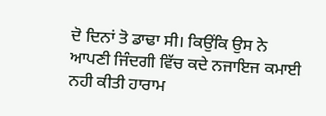ਦੋ ਦਿਨਾਂ ਤੋ ਡਾਢਾ ਸੀ। ਕਿਉਂਕਿ ਉਸ ਨੇ ਆਪਣੀ ਜਿੰਦਗੀ ਵਿੱਚ ਕਦੇ ਨਜਾਇਜ ਕਮਾਈ ਨਹੀ ਕੀਤੀ ਹਾਰਾਮ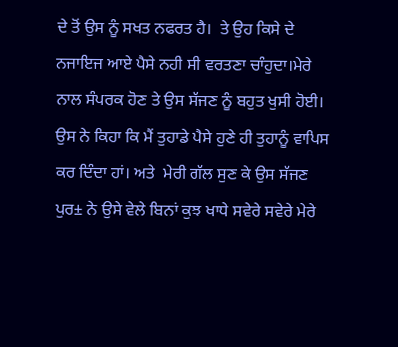ਦੇ ਤੋਂ ਉਸ ਨੂੰ ਸਖਤ ਨਫਰਤ ਹੈ।  ਤੇ ਉਹ ਕਿਸੇ ਦੇ ਨਜਾਇਜ ਆਏ ਪੈਸੇ ਨਹੀ ਸੀ ਵਰਤਣਾ ਚਾੰਹੁਦਾ।ਮੇਰੇ ਨਾਲ ਸੰਪਰਕ ਹੋਣ ਤੇ ਉਸ ਸੱਜਣ ਨੂੰ ਬਹੁਤ ਖੁਸੀ ਹੋਈ। ਉਸ ਨੇ ਕਿਹਾ ਕਿ ਮੈਂ ਤੁਹਾਡੇ ਪੈਸੇ ਹੁਣੇ ਹੀ ਤੁਹਾਨੂੰ ਵਾਪਿਸ ਕਰ ਦਿੰਦਾ ਹਾਂ। ਅਤੇ  ਮੇਰੀ ਗੱਲ ਸੁਣ ਕੇ ਉਸ ਸੱਜਣ ਪੁਰ± ਨੇ ਉਸੇ ਵੇਲੇ ਬਿਨਾਂ ਕੁਝ ਖਾਧੇ ਸਵੇਰੇ ਸਵੇਰੇ ਮੇਰੇ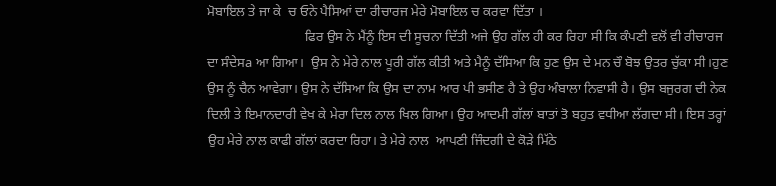ਮੋਬਾਇਲ ਤੇ ਜਾ ਕੇ  ਚ ਓਨੇ ਪੈਸਿਆਂ ਦਾ ਰੀਚਾਰਜ ਮੇਰੇ ਮੋਬਾਇਲ ਚ ਕਰਵਾ ਦਿੱਤਾ ।
                             ਫਿਰ ਉਸ ਨੇ ਮੈਂਨੂੰ ਇਸ ਦੀ ਸੂਚਨਾ ਦਿੱਤੀ ਅਜੇ ਉਹ ਗੱਲ ਹੀ ਕਰ ਰਿਹਾ ਸੀ ਕਿ ਕੰਪਣੀ ਵਲੋਂ ਵੀ ਰੀਚਾਰਜ ਦਾ ਸੰਦੇਸa ਆ ਗਿਆ।  ਉਸ ਨੇ ਮੇਰੇ ਨਾਲ ਪੂਰੀ ਗੱਲ ਕੀਤੀ ਅਤੇ ਮੈਨੂੰ ਦੱਸਿਆ ਕਿ ਹੁਣ ਉਸ ਦੇ ਮਨ ਚੌ ਬੋਝ ਉਤਰ ਚੁੱਕਾ ਸੀ।ਹੁਣ ਉਸ ਨੂੰ ਚੈਨ ਆਵੇਗਾ। ਉਸ ਨੇ ਦੱਸਿਆ ਕਿ ਉਸ ਦਾ ਨਾਮ ਆਰ ਪੀ ਭਸੀਣ ਹੈ ਤੇ ਉਹ ਅੰਬਾਲਾ ਨਿਵਾਸੀ ਹੈ। ਉਸ ਬਜੁਰਗ ਦੀ ਨੇਕ ਦਿਲੀ ਤੇ ਇਮਾਨਦਾਰੀ ਵੇਖ ਕੇ ਮੇਰਾ ਦਿਲ ਨਾਲ ਖਿਲ ਗਿਆ। ਉਹ ਆਦਮੀ ਗੱਲਾਂ ਬਾਤਾਂ ਤੋ ਬਹੁਤ ਵਧੀਆ ਲੱਗਦਾ ਸੀ। ਇਸ ਤਰ੍ਹਾਂ ਉਹ ਮੇਰੇ ਨਾਲ ਕਾਫੀ ਗੱਲਾਂ ਕਰਦਾ ਰਿਹਾ। ਤੇ ਮੇਰੇ ਨਾਲ  ਆਪਣੀ ਜਿੰਦਗੀ ਦੇ ਕੋੜੇ ਮਿੱਠੇ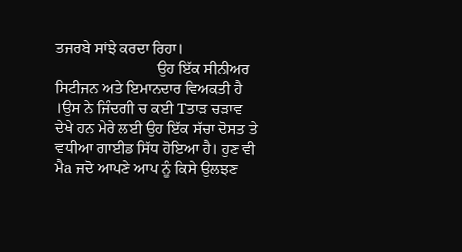ਤਜਰਬੇ ਸਾਂਝੇ ਕਰਦਾ ਰਿਹਾ।
                          ਉਹ ਇੱਕ ਸੀਨੀਅਰ ਸਿਟੀਜਨ ਅਤੇ ਇਮਾਨਦਾਰ ਵਿਅਕਤੀ ਹੈ ।ਉਸ ਨੇ ਜਿੰਦਗੀ ਚ ਕਈ Tਤਾੜ ਚੜਾਵ ਦੇਖੇ ਹਨ ਮੇਰੇ ਲਈ ਉਹ ਇੱਕ ਸੱਚਾ ਦੋਸਤ ਤੇ ਵਧੀਆ ਗਾਈਡ ਸਿੱਧ ਹੋਇਆ ਹੈ। ਹੁਣ ਵੀ ਮੈa ਜਦੋ ਆਪਣੇ ਆਪ ਨੂੰ ਕਿਸੇ ਉਲਝਣ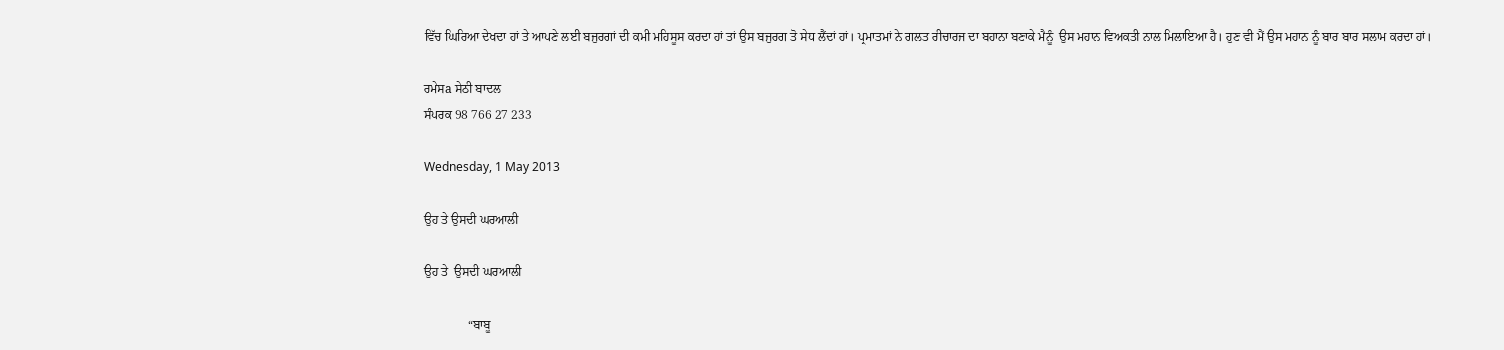ਵਿੱਚ ਘਿਰਿਆ ਦੇਖਦਾ ਹਾਂ ਤੇ ਆਪਣੇ ਲਈ ਬਜੁਰਗਾਂ ਦੀ ਕਮੀ ਮਹਿਸੂਸ ਕਰਦਾ ਹਾਂ ਤਾਂ ਉਸ ਬਜੁਰਗ ਤੋ ਸੇਧ ਲੈਂਦਾਂ ਹਾਂ। ਪ੍ਰਮਾਤਮਾਂ ਨੇ ਗਲਤ ਰੀਚਾਰਜ ਦਾ ਬਹਾਨਾ ਬਣਾਕੇ ਮੈਨੂੰ  ਉਸ ਮਹਾਨ ਵਿਅਕਤੀ ਨਾਲ ਮਿਲਾਇਆ ਹੈ। ਹੁਣ ਵੀ ਮੈਂ ਉਸ ਮਹਾਨ ਨੂੰ ਬਾਰ ਬਾਰ ਸਲਾਮ ਕਰਦਾ ਹਾਂ।

ਰਮੇਸa ਸੇਠੀ ਬਾਦਲ
ਸੰਪਰਕ 98 766 27 233

Wednesday, 1 May 2013

ਉਹ ਤੇ ਉਸਦੀ ਘਰਆਲੀ

ਉਹ ਤੇ  ਉਸਦੀ ਘਰਆਲੀ

              “ਬਾਬੂ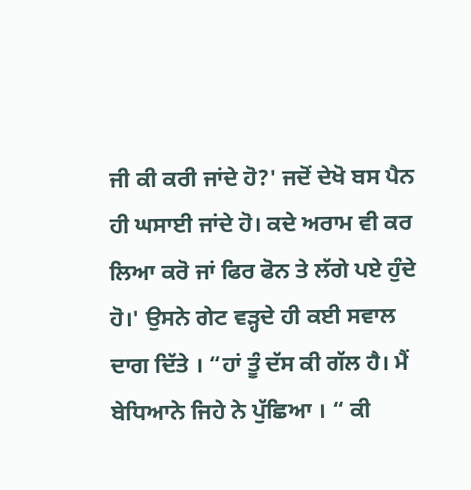ਜੀ ਕੀ ਕਰੀ ਜਾਂਦੇ ਹੋ?' ਜਦੋਂ ਦੇਖੋ ਬਸ ਪੈਨ ਹੀ ਘਸਾਈ ਜਾਂਦੇ ਹੋ। ਕਦੇ ਅਰਾਮ ਵੀ ਕਰ ਲਿਆ ਕਰੋ ਜਾਂ ਫਿਰ ਫੋਨ ਤੇ ਲੱਗੇ ਪਏ ਹੁੰਦੇ ਹੋ।' ਉਸਨੇ ਗੇਟ ਵੜ੍ਹਦੇ ਹੀ ਕਈ ਸਵਾਲ ਦਾਗ ਦਿੱਤੇ । “ਹਾਂ ਤੂੰ ਦੱਸ ਕੀ ਗੱਲ ਹੈ। ਮੈਂ ਬੇਧਿਆਨੇ ਜਿਹੇ ਨੇ ਪੁੱਛਿਆ । “ ਕੀ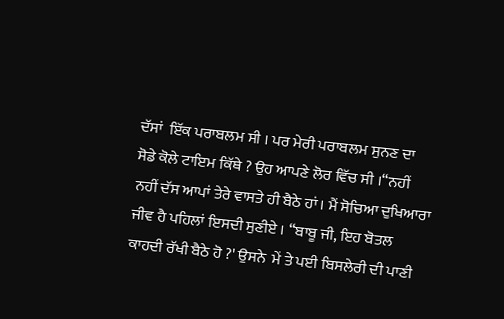ਦੱਸਾਂ  ਇੱਕ ਪਰਾਬਲਮ ਸੀ । ਪਰ ਮੇਰੀ ਪਰਾਬਲਮ ਸੁਨਣ ਦਾ  ਸੋਡੇ ਕੋਲੇ ਟਾਇਮ ਕਿੱਥੇ ? ਉਹ ਆਪਣੇ ਲੋਰ ਵਿੱਚ ਸੀ ।“ਨਹੀਂ ਨਹੀਂ ਦੱਸ ਆਪਾਂ ਤੇਰੇ ਵਾਸਤੇ ਹੀ ਬੈਠੇ ਹਾਂ। ਮੈਂ ਸੋਚਿਆ ਦੁਖਿਆਰਾ ਜੀਵ ਹੈ ਪਹਿਲਾਂ ਇਸਦੀ ਸੁਣੀਏ । “ਬਾਬੂ ਜੀ, ਇਹ ਬੋਤਲ ਕਾਹਦੀ ਰੱਖੀ ਬੈਠੇ ਹੋ ?' ਉਸਨੇ  ਮੇਂ ਤੇ ਪਈ ਬਿਸਲੇਰੀ ਦੀ ਪਾਣੀ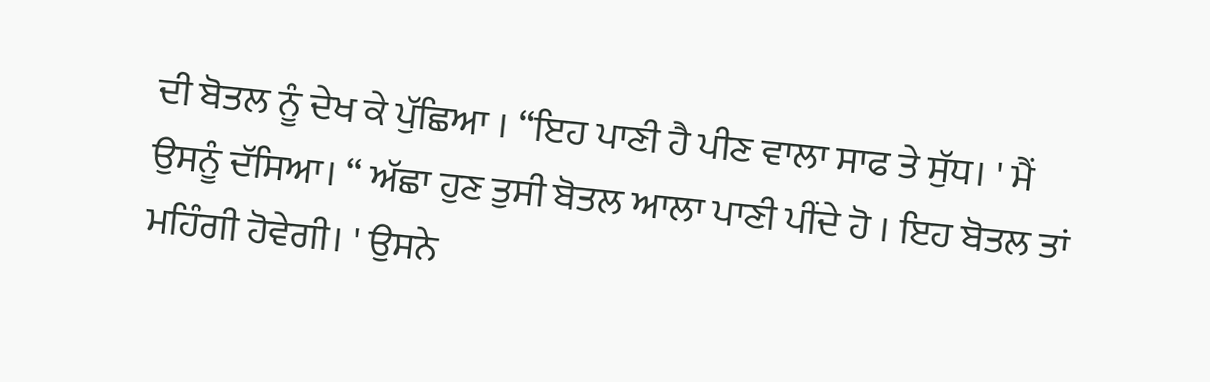ਦੀ ਬੋਤਲ ਨੂੰ ਦੇਖ ਕੇ ਪੁੱਛਿਆ । “ਇਹ ਪਾਣੀ ਹੈ ਪੀਣ ਵਾਲਾ ਸਾਫ ਤੇ ਸੁੱਧ। ' ਮੈਂ ਉਸਨੂੰ ਦੱਸਿਆ। “ ਅੱਛਾ ਹੁਣ ਤੁਸੀ ਬੋਤਲ ਆਲਾ ਪਾਣੀ ਪੀਂਦੇ ਹੋ । ਇਹ ਬੋਤਲ ਤਾਂ ਮਹਿੰਗੀ ਹੋਵੇਗੀ। ' ਉਸਨੇ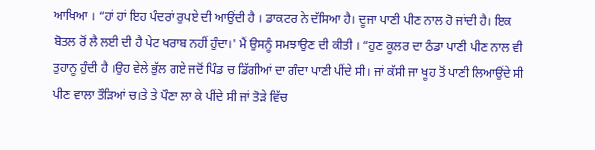ਆਖਿਆ । “ਹਾਂ ਹਾਂ ਇਹ ਪੰਦਰਾਂ ਰੁਪਏ ਦੀ ਆਉਂਦੀ ਹੈ । ਡਾਕਟਰ ਨੇ ਦੱਸਿਆ ਹੈ। ਦੂਜਾ ਪਾਣੀ ਪੀਣ ਨਾਲ ਹੋ ਜਾਂਦੀ ਹੈ। ਇਕ ਬੋਤਲ ਰੋਂ ਲੈ ਲਈ ਦੀ ਹੈ ਪੇਟ ਖਰਾਬ ਨਹੀਂ ਹੁੰਦਾ।' ਮੈਂ ਉਸਨੂੰ ਸਮਝਾਉਣ ਦੀ ਕੀਤੀ । “ਹੁਣ ਕੂਲਰ ਦਾ ਠੰਡਾ ਪਾਣੀ ਪੀਣ ਨਾਲ ਵੀ ਤੁਹਾਨੂ ਹੁੰਦੀ ਹੈ ।ਉਹ ਵੇਲੇ ਭੁੱਲ ਗਏ ਜਦੋਂ ਪਿੰਡ ਚ ਡਿੱਗੀਆਂ ਦਾ ਗੰਦਾ ਪਾਣੀ ਪੀਂਦੇ ਸੀ। ਜਾਂ ਕੱਸੀ ਜਾ ਖੂਹ ਤੋਂ ਪਾਣੀ ਲਿਆਉਂਦੇ ਸੀ ਪੀਣ ਵਾਲਾ ਤੌੜਿਆਂ ਚ।ਤੇ ਤੇ ਪੌਣਾ ਲਾ ਕੇ ਪੀਂਦੇ ਸੀ ਜਾਂ ਤੋੜੇ ਵਿੱਚ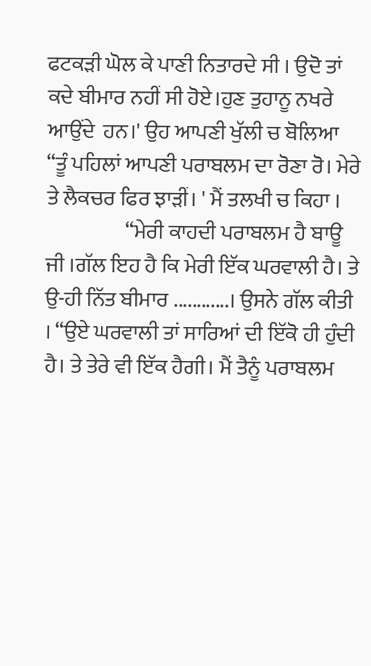ਫਟਕੜੀ ਘੋਲ ਕੇ ਪਾਣੀ ਨਿਤਾਰਦੇ ਸੀ । ਉਦੋ ਤਾਂ ਕਦੇ ਬੀਮਾਰ ਨਹੀਂ ਸੀ ਹੋਏ।ਹੁਣ ਤੁਹਾਨੂ ਨਖਰੇ ਆਉਂਦੇ  ਹਨ।' ਉਹ ਆਪਣੀ ਖੁੱਲੀ ਚ ਬੋਲਿਆ “ਤੂੰ ਪਹਿਲਾਂ ਆਪਣੀ ਪਰਾਬਲਮ ਦਾ ਰੋਣਾ ਰੋ। ਮੇਰੇ ਤੇ ਲੈਕਚਰ ਫਿਰ ਝਾੜੀਂ। ' ਮੈਂ ਤਲਖੀ ਚ ਕਿਹਾ ।
                   “ਮੇਰੀ ਕਾਹਦੀ ਪਰਾਬਲਮ ਹੈ ਬਾਊ ਜੀ ।ਗੱਲ ਇਹ ਹੈ ਕਿ ਮੇਰੀ ਇੱਕ ਘਰਵਾਲੀ ਹੈ। ਤੇ ਉ-ਹੀ ਨਿੱਤ ਬੀਮਾਰ ............। ਉਸਨੇ ਗੱਲ ਕੀਤੀ । “ਉਏ ਘਰਵਾਲੀ ਤਾਂ ਸਾਰਿਆਂ ਦੀ ਇੱਕੋ ਹੀ ਹੁੰਦੀ ਹੈ। ਤੇ ਤੇਰੇ ਵੀ ਇੱਕ ਹੈਗੀ। ਮੈਂ ਤੈਨੂੰ ਪਰਾਬਲਮ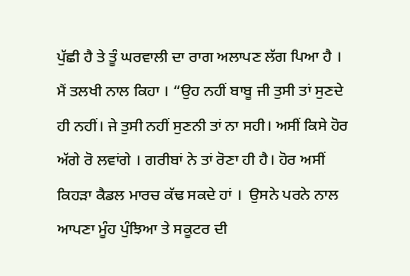ਪੁੱਛੀ ਹੈ ਤੇ ਤੂੰ ਘਰਵਾਲੀ ਦਾ ਰਾਗ ਅਲਾਪਣ ਲੱਗ ਪਿਆ ਹੈ । ਮੈਂ ਤਲਖੀ ਨਾਲ ਕਿਹਾ । “ਉਹ ਨਹੀਂ ਬਾਬੂ ਜੀ ਤੁਸੀ ਤਾਂ ਸੁਣਦੇ ਹੀ ਨਹੀਂ। ਜੇ ਤੁਸੀ ਨਹੀਂ ਸੁਣਨੀ ਤਾਂ ਨਾ ਸਹੀ। ਅਸੀਂ ਕਿਸੇ ਹੋਰ ਅੱਗੇ ਰੋ ਲਵਾਂਗੇ । ਗਰੀਬਾਂ ਨੇ ਤਾਂ ਰੋਣਾ ਹੀ ਹੈ। ਹੋਰ ਅਸੀਂ ਕਿਹੜਾ ਕੈਡਲ ਮਾਰਚ ਕੱਢ ਸਕਦੇ ਹਾਂ ।  ਉਸਨੇ ਪਰਨੇ ਨਾਲ ਆਪਣਾ ਮੂੰਹ ਪੁੰਝਿਆ ਤੇ ਸਕੂਟਰ ਦੀ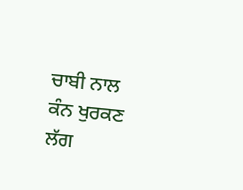ਚਾਬੀ ਨਾਲ ਕੰਨ ਖੁਰਕਣ ਲੱਗ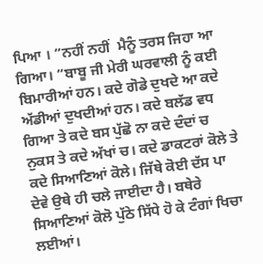ਪਿਆ । “ਨਹੀਂ ਨਹੀਂ  ਮੈਨੂੰ ਤਰਸ ਜਿਹਾ ਆ ਗਿਆ। “ਬਾਬੂ ਜੀ ਮੇਰੀ ਘਰਵਾਲੀ ਨੂੰ ਕਈ ਬਿਮਾਰੀਆਂ ਹਨ। ਕਦੇ ਗੋਡੇ ਦੁਖਦੇ ਆ ਕਦੇ ਅੱਡੀਆਂ ਦੁਖਦੀਆਂ ਹਨ। ਕਦੇ ਬਲੱਡ ਵਧ ਗਿਆ ਤੇ ਕਦੇ ਬਸ ਪੁੱਛੋ ਨਾ ਕਦੇ ਦੰਦਾਂ ਚ ਨੁਕਸ ਤੇ ਕਦੇ ਅੱਖਾਂ ਚ। ਕਦੇ ਡਾਕਟਰਾਂ ਕੋਲੇ ਤੇ ਕਦੇ ਸਿਆਣਿਆਂ ਕੋਲੇ। ਜਿੱਥੇ ਕੋਈ ਦੱਸ ਪਾ ਦੇਵੇ ਉਥੇ ਹੀ ਚਲੇ ਜਾਈਦਾ ਹੈ। ਬਥੇਰੇ ਸਿਆਣਿਆਂ ਕੋਲੋ ਪੁੱਠੇ ਸਿੱਧੇ ਹੋ ਕੇ ਟੰਗਾਂ ਖਿਚਾ ਲਈਆਂ।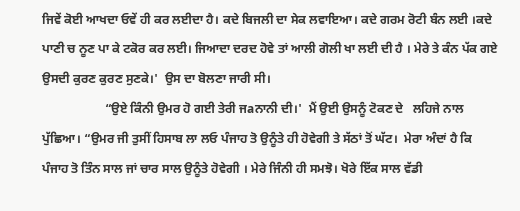ਜਿਵੇਂ ਕੋਈ ਆਖਦਾ ਓਵੇਂ ਹੀ ਕਰ ਲਈਦਾ ਹੈ। ਕਦੇ ਬਿਜਲੀ ਦਾ ਸੇਕ ਲਵਾਇਆ। ਕਦੇ ਗਰਮ ਰੋਟੀ ਬੰਨ ਲਈ ।ਕਦੇ ਪਾਣੀ ਚ ਨੂਣ ਪਾ ਕੇ ਟਕੋਰ ਕਰ ਲਈ। ਜਿਆਦਾ ਦਰਦ ਹੋਵੇ ਤਾਂ ਆਲੀ ਗੋਲੀ ਖਾ ਲਈ ਦੀ ਹੈ । ਮੇਰੇ ਤੇ ਕੰਨ ਪੱਕ ਗਏ ਉਸਦੀ ਕੁਰਣ ਕੁਰਣ ਸੁਣਕੇ।'  ਉਸ ਦਾ ਬੋਲਣਾ ਜਾਰੀ ਸੀ।
                    “ਉਏ ਕਿੰਨੀ ਉਮਰ ਹੋ ਗਈ ਤੇਰੀ ਜaਨਾਨੀ ਦੀ।'  ਮੈਂ ਉਈ ਉਸਨੂੰ ਟੋਕਣ ਦੇ   ਲਹਿਜੇ ਨਾਲ ਪੁੱਛਿਆ। “ਉਮਰ ਜੀ ਤੁਸੀਂ ਹਿਸਾਬ ਲਾ ਲਓ ਪੰਜਾਹ ਤੋ ਉਨੂੰਤੇ ਹੀ ਹੋਵੇਗੀ ਤੇ ਸੱਠਾਂ ਤੋਂ ਘੱਟ।  ਮੇਰਾ ਅੰਦਾਂ ਹੈ ਕਿ ਪੰਜਾਹ ਤੋ ਤਿੰਨ ਸਾਲ ਜਾਂ ਚਾਰ ਸਾਲ ਉਨੂੰਤੇ ਹੋਵੇਗੀ । ਮੇਰੇ ਜਿੰਨੀ ਹੀ ਸਮਝੋ। ਖੋਰੇ ਇੱਕ ਸਾਲ ਵੱਡੀ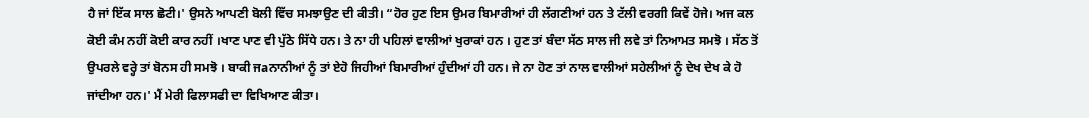ਹੈ ਜਾਂ ਇੱਕ ਸਾਲ ਛੋਟੀ।' ਉਸਨੇ ਆਪਣੀ ਬੋਲੀ ਵਿੱਚ ਸਮਝਾਉਣ ਦੀ ਕੀਤੀ। “ਹੋਰ ਹੁਣ ਇਸ ਉਮਰ ਬਿਮਾਰੀਆਂ ਹੀ ਲੱਗਣੀਆਂ ਹਨ ਤੇ ਟੱਲੀ ਵਰਗੀ ਕਿਵੇਂ ਹੋਜੇ। ਅਜ ਕਲ ਕੋਈ ਕੰਮ ਨਹੀਂ ਕੋਈ ਕਾਰ ਨਹੀਂ ।ਖਾਣ ਪਾਣ ਵੀ ਪੁੱਠੇ ਸਿੱਧੇ ਹਨ। ਤੇ ਨਾ ਹੀ ਪਹਿਲਾਂ ਵਾਲੀਆਂ ਖੁਰਾਕਾਂ ਹਨ । ਹੁਣ ਤਾਂ ਬੰਦਾ ਸੱਠ ਸਾਲ ਜੀ ਲਵੇ ਤਾਂ ਨਿਆਮਤ ਸਮਝੋ । ਸੱਠ ਤੋਂ ਉਪਰਲੇ ਵਰ੍ਹੇ ਤਾਂ ਬੋਨਸ ਹੀ ਸਮਝੋ । ਬਾਕੀ ਜaਨਾਨੀਆਂ ਨੂੰ ਤਾਂ ਏਹੋ ਜਿਹੀਆਂ ਬਿਮਾਰੀਆਂ ਹੁੰਦੀਆਂ ਹੀ ਹਨ। ਜੇ ਨਾ ਹੋਣ ਤਾਂ ਨਾਲ ਵਾਲੀਆਂ ਸਹੇਲੀਆਂ ਨੂੰ ਦੇਖ ਦੇਖ ਕੇ ਹੋ ਜਾਂਦੀਆ ਹਨ।' ਮੈਂ ਮੇਰੀ ਫਿਲਾਸਫੀ ਦਾ ਵਿਖਿਆਣ ਕੀਤਾ।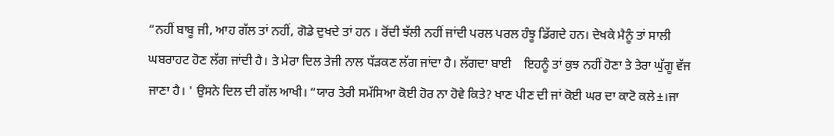“ਨਹੀਂ ਬਾਬੂ ਜੀ, ਆਹ ਗੱਲ ਤਾਂ ਨਹੀਂ, ਗੋਡੇ ਦੁਖਦੇ ਤਾਂ ਹਨ । ਰੋਂਦੀ ਝੱਲੀ ਨਹੀਂ ਜਾਂਦੀ ਪਰਲ ਪਰਲ ਹੰਝੂ ਡਿੱਗਦੇ ਹਨ। ਦੇਖਕੇ ਮੈਨੂੰ ਤਾਂ ਸਾਲੀ ਘਬਰਾਹਟ ਹੋਣ ਲੱਗ ਜਾਂਦੀ ਹੈ। ਤੇ ਮੇਰਾ ਦਿਲ ਤੇਜੀ ਨਾਲ ਧੱੜਕਣ ਲੱਗ ਜਾਂਦਾ ਹੈ। ਲੱਗਦਾ ਬਾਈ    ਇਹਨੂੰ ਤਾਂ ਕੁਝ ਨਹੀਂ ਹੋਣਾ ਤੇ ਤੇਰਾ ਘੁੱਗੂ ਵੱਜ ਜਾਣਾ ਹੈ। ' ਉਸਨੇ ਦਿਲ ਦੀ ਗੱਲ ਆਖੀ। “ਯਾਰ ਤੇਰੀ ਸਮੱਸਿਆ ਕੋਈ ਹੋਰ ਨਾ ਹੋਵੇ ਕਿਤੇ? ਖਾਣ ਪੀਣ ਦੀ ਜਾਂ ਕੋਈ ਘਰ ਦਾ ਕਾਟੋ ਕਲੇ±।ਜਾ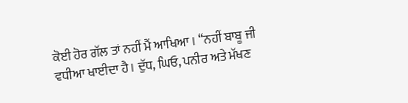ਕੋਈ ਹੋਰ ਗੱਲ ਤਾਂ ਨਹੀਂ ਮੈਂ ਆਖਿਆ। “ਨਹੀਂ ਬਾਬੂ ਜੀ ਵਧੀਆ ਖਾਈਦਾ ਹੈ। ਦੁੱਧ, ਘਿਓ, ਪਨੀਰ ਅਤੇ ਮੱਖਣ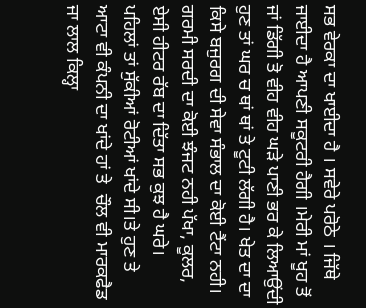ਸਭ ਵੇਰਕਾ ਦਾ ਖਾਈਦਾ ਹੈ । ਸਵੇਰੇ ਪਰੋਠੇ । ਜਿੱਥੇ ਜਾਈਦਾ ਹੈ ਆਪਣੀ ਸਕੂਟਰੀ ਹੈਗੀ ।ਮੇਰੀ ਮਾਂ ਖੂਹ ਤੋਂ ਜਾਂ ਡਿੱਗੀ ਤੋ ਵੀਹ ਵੀਹ ਘੜੇ ਪਾਣੀ ਭਰ ਕੇ ਲਿਆਉਂਦੀ ਹੁਣ ਤਾਂ ਘਰ ਚ ਥਾਂ ਥਾਂ ਤੇ ਟੂਟੀ ਲੱਗੀ ਹੈ। ਖੇਤ ਦਾ ਦਾ ਕਿਸੇ ਬਜੁਰਗ ਦੀ ਸੇਵਾ ਸੰਭਾਲ ਦਾ ਕੋਈ ਟੈਂਟਾ ਨਹੀ। ਗਰਮੀ ਸਰਦੀ ਦਾ ਕੋਈ ਝੰਜਟ ਨਹੀ ਪੱਖਾ, ਕੂਲਰ, ਏਸੀ ਹੀਟਰ ਰੱਬ ਦਾ ਦਿੱਤਾ ਸਭ ਕੁਝ ਹੈ ਘਰੇ।  ਪਹਿਲਾਂ ਤਾਂ ਸੁੱਕੀਆਂ ਰੋਟੀਆਂ ਖਾਂਦੇ ਸੀ।ਤੇ ਹੁਣ ਤੇ ਆਟਾ ਵੀ ਕੰਪਨੀ ਦਾ ਖਾਂਦੇ ਹਾਂ ਤੇ  ਚੌਲ ਵੀ ਮਾਰਕਫੈਡ ਜਾ ਲਾਲ ਕਿਲ੍ਹਾ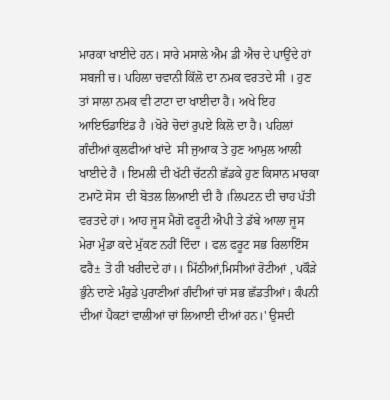ਮਾਰਕਾ ਖਾਈਦੇ ਹਨ। ਸਾਰੇ ਮਸਾਲੇ ਐਮ ਡੀ ਐਚ ਦੇ ਪਾਉਂਦੇ ਹਾਂ ਸਬਜੀ ਚ। ਪਹਿਲਾ ਚਵਾਨੀ ਕਿੱਲੋ ਦਾ ਨਮਕ ਵਰਤਦੇ ਸੀ । ਹੁਣ ਤਾਂ ਸਾਲਾ ਨਮਕ ਵੀ ਟਾਟਾ ਦਾ ਖਾਈਦਾ ਹੈ। ਅਖੇ ਇਹ ਆਇਓਡਾਇਂਡ ਹੈ ।ਖੋਰੇ ਚੋਦਾਂ ਰੁਪਏ ਕਿਲੋ ਦਾ ਹੈ। ਪਹਿਲਾਂ ਗੰਦੀਆਂ ਕੁਲਫੀਆਂ ਖਾਂਦੇ  ਸੀ ਜੁਆਕ ਤੇ ਹੁਣ ਆਮੁਲ ਆਲੀ ਖਾਈਦੇ ਹੈ । ਇਮਲੀ ਦੀ ਖੱਟੀ ਚੱਟਨੀ ਛੱਡਕੇ ਹੁਣ ਕਿਸਾਨ ਮਾਰਕਾ ਟਮਾਟੋ ਸੋਸ  ਦੀ ਬੋਤਲ ਲਿਆਈ ਦੀ ਹੈ ।ਲਿਪਟਨ ਦੀ ਚਾਹ ਪੱਤੀ ਵਰਤਦੇ ਹਾਂ। ਆਹ ਜੂਸ ਮੈਗੋ ਫਰੂਟੀ ਐਪੀ ਤੇ ਡੱਬੇ ਆਲਾ ਜੂਸ ਮੇਰਾ ਮੁੰਡਾ ਕਦੇ ਮੁੱਕਣ ਨਹੀਂ ਦਿੰਦਾ । ਫਲ ਫਰੂਟ ਸਭ ਰਿਲਾਇੰਸ ਫਰੈ± ਤੋ ਹੀ ਖਰੀਦਦੇ ਹਾਂ।। ਮਿੱਠੀਆਂ,ਮਿਸੀਆਂ ਰੋਟੀਆਂ , ਪਕੌੜੇ ਭੁੰਨੇ ਦਾਣੇ ਮੰਰੁਡੇ ਪੁਰਾਣੀਆਂ ਗੰਦੀਆਂ ਚਾਂ ਸਭ ਛੱਡਤੀਆਂ। ਕੰਪਨੀ ਦੀਆਂ ਪੈਕਟਾਂ ਵਾਲੀਆਂ ਚਾਂ ਲਿਆਈ ਦੀਆਂ ਹਨ।' ਉਸਦੀ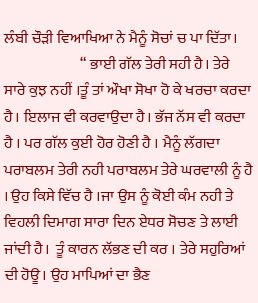ਲੰਬੀ ਚੌੜੀ ਵਿਆਖਿਆ ਨੇ ਮੈਨੂੰ ਸੋਚਾਂ ਚ ਪਾ ਦਿੱਤਾ।
                         “ ਭਾਈ ਗੱਲ ਤੇਰੀ ਸਹੀ ਹੈ। ਤੇਰੇ ਸਾਰੇ ਕੁਝ ਨਹੀਂ ।ਤੂੰ ਤਾਂ ਔਖਾ ਸੋਖਾ ਹੋ ਕੇ ਖਰਚਾ ਕਰਦਾ ਹੈ। ਇਲਾਜ ਵੀ ਕਰਵਾਉਦਾ ਹੈ। ਭੱਜ ਨੱਸ ਵੀ ਕਰਦਾ ਹੈ । ਪਰ ਗੱਲ ਕੁਈ ਹੋਰ ਹੋਣੀ ਹੈ । ਮੈਨੂੰ ਲੱਗਦਾ ਪਰਾਬਲਮ ਤੇਰੀ ਨਹੀ ਪਰਾਬਲਮ ਤੇਰੇ ਘਰਵਾਲੀ ਨੂੰ ਹੈ । ਉਹ ਕਿਸੇ ਵਿੱਚ ਹੈ ।ਜਾ ਉਸ ਨੂੰ ਕੋਈ ਕੰਮ ਨਹੀ ਤੇ ਵਿਹਲੀ ਦਿਮਾਗ ਸਾਰਾ ਦਿਨ ਏਧਰ ਸੋਚਣ ਤੇ ਲਾਈ ਜਾਂਦੀ ਹੈ।  ਤੂੰ ਕਾਰਨ ਲੱਭਣ ਦੀ ਕਰ । ਤੇਰੇ ਸਹੁਰਿਆਂ ਦੀ ਹੋਊ। ਉਹ ਮਾਪਿਆਂ ਦਾ ਭੈਣ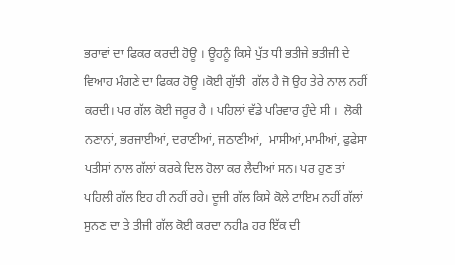ਭਰਾਵਾਂ ਦਾ ਫਿਕਰ ਕਰਦੀ ਹੋਊ । ਊਹਨੂੰ ਕਿਸੇ ਪੁੱਤ ਧੀ ਭਤੀਜੇ ਭਤੀਜੀ ਦੇ  ਵਿਆਹ ਮੰਗਣੇ ਦਾ ਫਿਕਰ ਹੋਊ ।ਕੋਈ ਗੁੱਝੀ  ਗੱਲ ਹੈ ਜੋ ਉਹ ਤੇਰੇ ਨਾਲ ਨਹੀਂ ਕਰਦੀ। ਪਰ ਗੱਲ ਕੋਈ ਜਰੂਰ ਹੈ । ਪਹਿਲਾਂ ਵੱਡੇ ਪਰਿਵਾਰ ਹੁੰਦੇ ਸੀ ।  ਲੋਕੀ ਨਣਾਨਾਂ, ਭਰਜਾਈਆਂ, ਦਰਾਣੀਆਂ, ਜਠਾਣੀਆਂ,  ਮਾਸੀਆਂ,ਮਾਮੀਆਂ, ਫੁਫੇਸਾ ਪਤੀਸਾਂ ਨਾਲ ਗੱਲਾਂ ਕਰਕੇ ਦਿਲ ਹੋਲਾ ਕਰ ਲੈਦੀਆਂ ਸਨ। ਪਰ ਹੁਣ ਤਾਂ ਪਹਿਲੀ ਗੱਲ ਇਹ ਹੀ ਨਹੀਂ ਰਹੇ। ਦੂਜੀ ਗੱਲ ਕਿਸੇ ਕੋਲੇ ਟਾਇਮ ਨਹੀਂ ਗੱਲਾਂ ਸੁਨਣ ਦਾ ਤੇ ਤੀਜੀ ਗੱਲ ਕੋਈ ਕਰਦਾ ਨਹੀa ਹਰ ਇੱਕ ਦੀ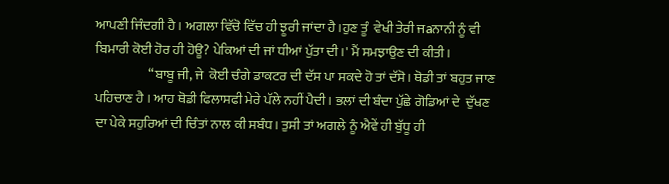ਆਪਣੀ ਜਿੰਦਗੀ ਹੈ । ਅਗਲਾ ਵਿੱਚੋ ਵਿੱਚ ਹੀ ਝੂਰੀ ਜਾਂਦਾ ਹੈ।ਹੁਣ ਤੂੰ  ਵੇਖੀ ਤੇਰੀ ਜaਨਾਨੀ ਨੂੰ ਵੀ  ਬਿਮਾਰੀ ਕੋਈ ਹੋਰ ਹੀ ਹੋਊ? ਪੇਕਿਆਂ ਦੀ ਜਾਂ ਧੀਆਂ ਪੁੱਤਾ ਦੀ।' ਮੈਂ ਸਮਝਾਉਣ ਦੀ ਕੀਤੀ।
                    “ਬਾਬੂ ਜੀ, ਜੇ  ਕੋਈ ਚੰਗੇ ਡਾਕਟਰ ਦੀ ਦੱਸ ਪਾ ਸਕਦੇ ਹੋ ਤਾਂ ਦੱਸੋ। ਥੋਡੀ ਤਾਂ ਬਹੁਤ ਜਾਣ ਪਹਿਚਾਣ ਹੈ । ਆਹ ਥੋਡੀ ਫਿਲਾਸਫੀ ਮੇਰੇ ਪੱਲੇ ਨਹੀਂ ਪੈਦੀ । ਭਲਾਂ ਦੀ ਬੰਦਾ ਪੁੱਛੇ ਗੋਡਿਆਂ ਦੇ  ਦੁੱਖਣ ਦਾ ਪੇਕੇ ਸਹੁਰਿਆਂ ਦੀ ਚਿੰਤਾਂ ਨਾਲ ਕੀ ਸਬੰਧ। ਤੁਸੀ ਤਾਂ ਅਗਲੇ ਨੂੰ ਐਵੇਂ ਹੀ ਬੁੱਧੂ ਹੀ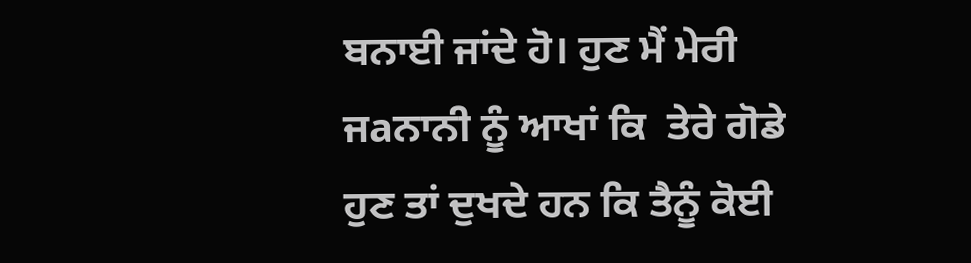ਬਨਾਈ ਜਾਂਦੇ ਹੋ। ਹੁਣ ਮੈਂ ਮੇਰੀ ਜaਨਾਨੀ ਨੂੰ ਆਖਾਂ ਕਿ  ਤੇਰੇ ਗੋਡੇ ਹੁਣ ਤਾਂ ਦੁਖਦੇ ਹਨ ਕਿ ਤੈਨੂੰ ਕੋਈ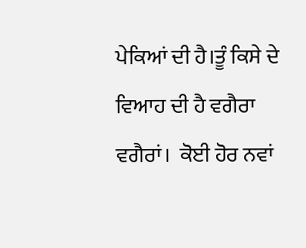ਪੇਕਿਆਂ ਦੀ ਹੈ।ਤੂੰ ਕਿਸੇ ਦੇ ਵਿਆਹ ਦੀ ਹੈ ਵਗੈਰਾ ਵਗੈਰਾਂ।  ਕੋਈ ਹੋਰ ਨਵਾਂ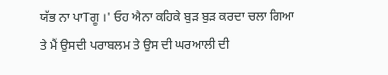ਯੱਭ ਨਾ ਪਾTਗੂ ।' ਓਹ ਐਨਾ ਕਹਿਕੇ ਬੁੜ ਬੁੜ ਕਰਦਾ ਚਲਾ ਗਿਆ ਤੇ ਮੈਂ ਉਸਦੀ ਪਰਾਬਲਮ ਤੇ ਉਸ ਦੀ ਘਰਆਲੀ ਦੀ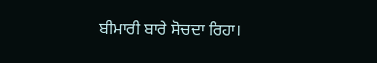ਬੀਮਾਰੀ ਬਾਰੇ ਸੋਚਦਾ ਰਿਹਾ।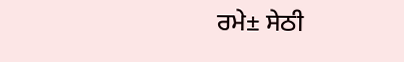ਰਮੇ± ਸੇਠੀ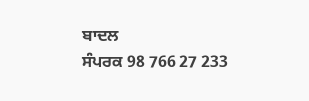ਬਾਦਲ
ਸੰਪਰਕ 98 766 27 233